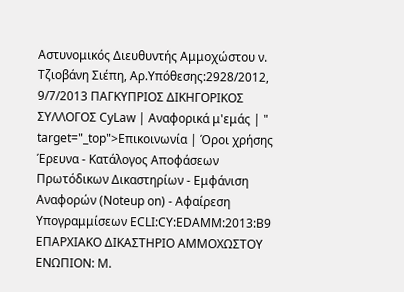Αστυνομικός Διευθυντής Αμμοχώστου ν. Τζιοβάνη Σιέπη, Αρ.Υπόθεσης:2928/2012, 9/7/2013 ΠΑΓΚΥΠΡΙΟΣ ΔΙΚΗΓΟΡΙΚΟΣ ΣΥΛΛΟΓΟΣ CyLaw | Αναφορικά μ'εμάς | " target="_top">Επικοινωνία | Όροι χρήσης Έρευνα - Κατάλογος Αποφάσεων Πρωτόδικων Δικαστηρίων - Εμφάνιση Αναφορών (Noteup on) - Αφαίρεση Υπογραμμίσεων ECLI:CY:EDAMM:2013:B9 ΕΠΑΡΧΙΑΚΟ ΔΙΚΑΣΤΗΡΙΟ ΑΜΜΟΧΩΣΤΟΥ ΕΝΩΠΙΟΝ: Μ.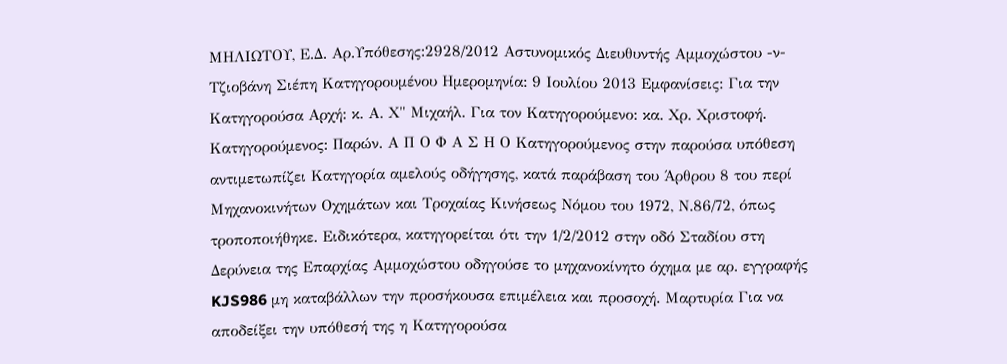ΜΗΛΙΩΤΟΥ, Ε.Δ. Αρ.Υπόθεσης:2928/2012 Αστυνομικός Διευθυντής Αμμοχώστου -ν- Τζιοβάνη Σιέπη Κατηγορουμένου Ημερομηνία: 9 Ιουλίου 2013 Εμφανίσεις: Για την Κατηγορούσα Αρχή: κ. Α. Χ" Μιχαήλ. Για τον Κατηγορούμενο: κα. Χρ. Χριστοφή. Κατηγορούμενος: Παρών. Α Π Ο Φ Α Σ Η Ο Κατηγορούμενος στην παρούσα υπόθεση αντιμετωπίζει Κατηγορία αμελούς οδήγησης, κατά παράβαση του Άρθρου 8 του περί Μηχανοκινήτων Οχημάτων και Τροχαίας Κινήσεως Νόμου του 1972, Ν.86/72, όπως τροποποιήθηκε. Ειδικότερα, κατηγορείται ότι την 1/2/2012 στην οδό Σταδίου στη Δερύνεια της Επαρχίας Αμμοχώστου οδηγούσε το μηχανοκίνητο όχημα με αρ. εγγραφής KJS986 μη καταβάλλων την προσήκουσα επιμέλεια και προσοχή. Μαρτυρία Για να αποδείξει την υπόθεσή της η Κατηγορούσα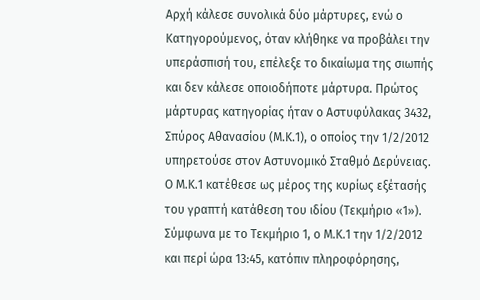Αρχή κάλεσε συνολικά δύο μάρτυρες, ενώ ο Κατηγορούμενος, όταν κλήθηκε να προβάλει την υπεράσπισή του, επέλεξε το δικαίωμα της σιωπής και δεν κάλεσε οποιοδήποτε μάρτυρα. Πρώτος μάρτυρας κατηγορίας ήταν ο Αστυφύλακας 3432, Σπύρος Αθανασίου (Μ.Κ.1), ο οποίος την 1/2/2012 υπηρετούσε στον Αστυνομικό Σταθμό Δερύνειας. Ο Μ.Κ.1 κατέθεσε ως μέρος της κυρίως εξέτασής του γραπτή κατάθεση του ιδίου (Τεκμήριο «1»). Σύμφωνα με το Τεκμήριο 1, ο Μ.Κ.1 την 1/2/2012 και περί ώρα 13:45, κατόπιν πληροφόρησης,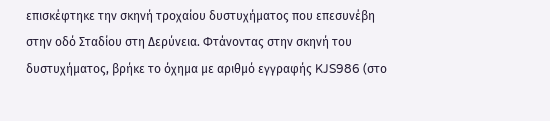επισκέφτηκε την σκηνή τροχαίου δυστυχήματος που επεσυνέβη στην οδό Σταδίου στη Δερύνεια. Φτάνοντας στην σκηνή του δυστυχήματος, βρήκε το όχημα με αριθμό εγγραφής KJS986 (στο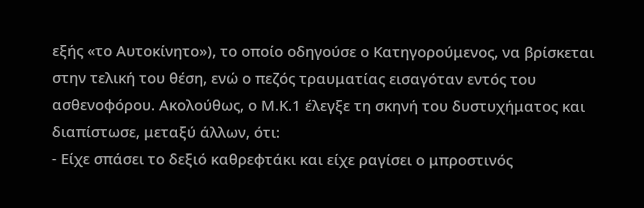εξής «το Αυτοκίνητο»), το οποίο οδηγούσε ο Κατηγορούμενος, να βρίσκεται στην τελική του θέση, ενώ ο πεζός τραυματίας εισαγόταν εντός του ασθενοφόρου. Ακολούθως, ο Μ.Κ.1 έλεγξε τη σκηνή του δυστυχήματος και διαπίστωσε, μεταξύ άλλων, ότι:
- Είχε σπάσει το δεξιό καθρεφτάκι και είχε ραγίσει ο μπροστινός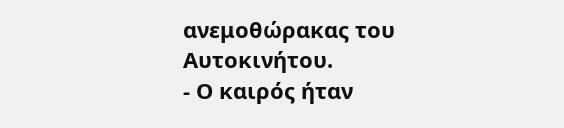ανεμοθώρακας του Αυτοκινήτου.
- Ο καιρός ήταν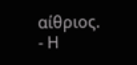αίθριος.
- Η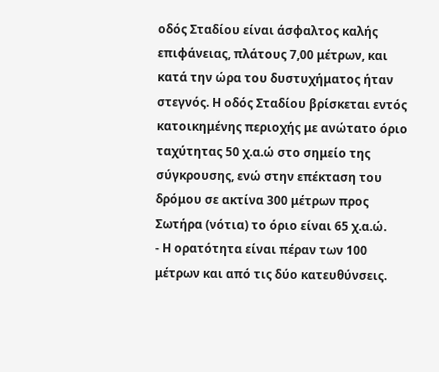οδός Σταδίου είναι άσφαλτος καλής επιφάνειας, πλάτους 7,00 μέτρων, και κατά την ώρα του δυστυχήματος ήταν στεγνός. Η οδός Σταδίου βρίσκεται εντός κατοικημένης περιοχής με ανώτατο όριο ταχύτητας 50 χ.α.ώ στο σημείο της σύγκρουσης, ενώ στην επέκταση του δρόμου σε ακτίνα 300 μέτρων προς Σωτήρα (νότια) το όριο είναι 65 χ.α.ώ.
- Η ορατότητα είναι πέραν των 100 μέτρων και από τις δύο κατευθύνσεις.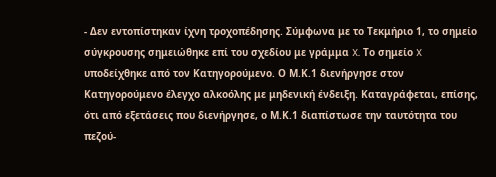- Δεν εντοπίστηκαν ίχνη τροχοπέδησης. Σύμφωνα με το Τεκμήριο 1, το σημείο σύγκρουσης σημειώθηκε επί του σχεδίου με γράμμα X. Το σημείο X υποδείχθηκε από τον Κατηγορούμενο. Ο Μ.Κ.1 διενήργησε στον Κατηγορούμενο έλεγχο αλκοόλης με μηδενική ένδειξη. Καταγράφεται, επίσης, ότι από εξετάσεις που διενήργησε, ο Μ.Κ.1 διαπίστωσε την ταυτότητα του πεζού-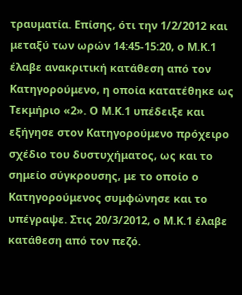τραυματία. Επίσης, ότι την 1/2/2012 και μεταξύ των ωρών 14:45-15:20, ο Μ.Κ.1 έλαβε ανακριτική κατάθεση από τον Κατηγορούμενο, η οποία κατατέθηκε ως Τεκμήριο «2». Ο Μ.Κ.1 υπέδειξε και εξήγησε στον Κατηγορούμενο πρόχειρο σχέδιο του δυστυχήματος, ως και το σημείο σύγκρουσης, με το οποίο ο Κατηγορούμενος συμφώνησε και το υπέγραψε. Στις 20/3/2012, ο Μ.Κ.1 έλαβε κατάθεση από τον πεζό.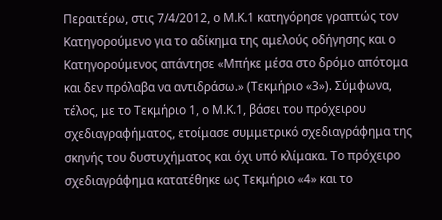Περαιτέρω, στις 7/4/2012, ο Μ.Κ.1 κατηγόρησε γραπτώς τον Κατηγορούμενο για το αδίκημα της αμελούς οδήγησης και ο Κατηγορούμενος απάντησε «Μπήκε μέσα στο δρόμο απότομα και δεν πρόλαβα να αντιδράσω.» (Τεκμήριο «3»). Σύμφωνα, τέλος, με το Τεκμήριο 1, ο Μ.Κ.1, βάσει του πρόχειρου σχεδιαγραφήματος, ετοίμασε συμμετρικό σχεδιαγράφημα της σκηνής του δυστυχήματος και όχι υπό κλίμακα. Το πρόχειρο σχεδιαγράφημα κατατέθηκε ως Τεκμήριο «4» και το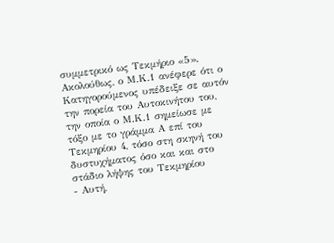συμμετρικό ως Τεκμήριο «5». Ακολούθως, ο Μ.Κ.1 ανέφερε ότι ο Κατηγορούμενος υπέδειξε σε αυτόν την πορεία του Αυτοκινήτου του, την οποία ο Μ.Κ.1 σημείωσε με τόξο με το γράμμα Α επί του Τεκμηρίου 4, τόσο στη σκηνή του δυστυχήματος όσο και και στο στάδιο λήψης του Τεκμηρίου
- Αυτή,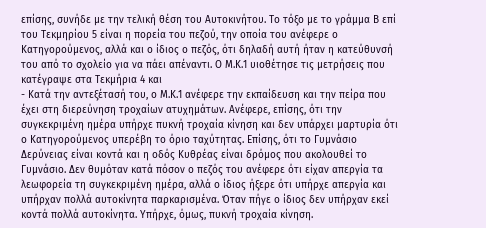επίσης, συνήδε με την τελική θέση του Αυτοκινήτου. Το τόξο με το γράμμα Β επί του Τεκμηρίου 5 είναι η πορεία του πεζού, την οποία του ανέφερε ο Κατηγορούμενος, αλλά και ο ίδιος ο πεζός, ότι δηλαδή αυτή ήταν η κατεύθυνσή του από το σχολείο για να πάει απέναντι. Ο Μ.Κ.1 υιοθέτησε τις μετρήσεις που κατέγραψε στα Τεκμήρια 4 και
- Κατά την αντεξέτασή του, ο Μ.Κ.1 ανέφερε την εκπαίδευση και την πείρα που έχει στη διερεύνηση τροχαίων ατυχημάτων. Ανέφερε, επίσης, ότι την συγκεκριμένη ημέρα υπήρχε πυκνή τροχαία κίνηση και δεν υπάρχει μαρτυρία ότι ο Κατηγορούμενος υπερέβη το όριο ταχύτητας. Επίσης, ότι το Γυμνάσιο Δερύνειας είναι κοντά και η οδός Κυθρέας είναι δρόμος που ακολουθεί το Γυμνάσιο. Δεν θυμόταν κατά πόσον ο πεζός του ανέφερε ότι είχαν απεργία τα λεωφορεία τη συγκεκριμένη ημέρα, αλλά ο ίδιος ήξερε ότι υπήρχε απεργία και υπήρχαν πολλά αυτοκίνητα παρκαρισμένα. Όταν πήγε ο ίδιος δεν υπήρχαν εκεί κοντά πολλά αυτοκίνητα. Υπήρχε, όμως, πυκνή τροχαία κίνηση.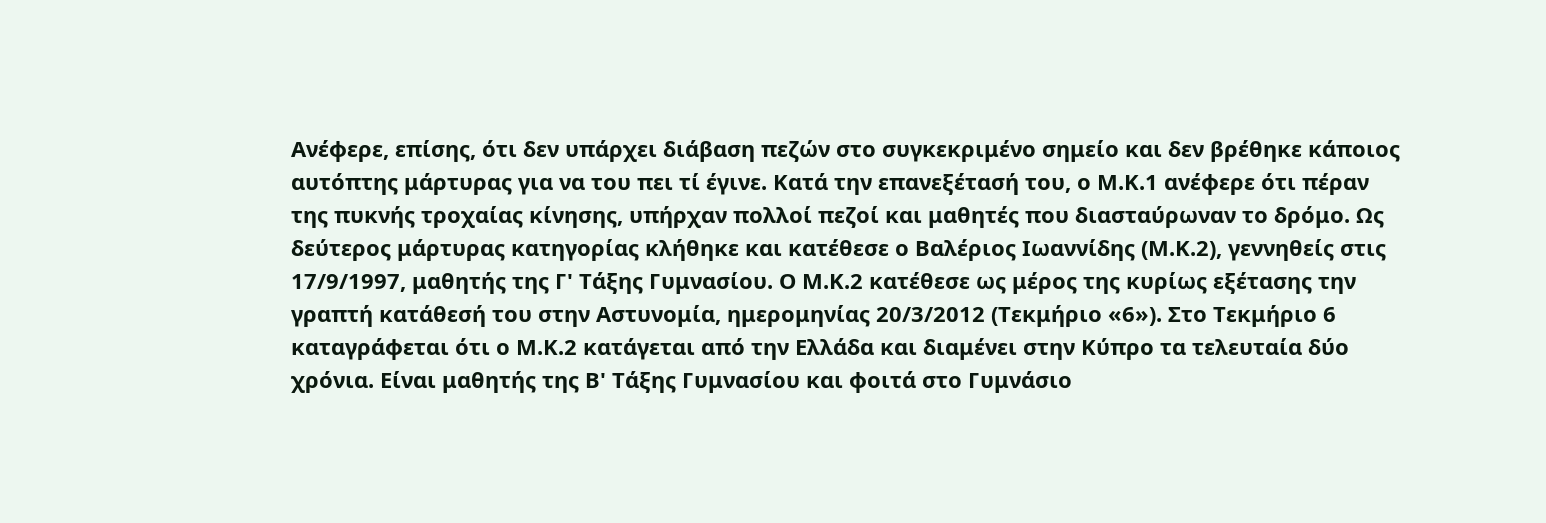Ανέφερε, επίσης, ότι δεν υπάρχει διάβαση πεζών στο συγκεκριμένο σημείο και δεν βρέθηκε κάποιος αυτόπτης μάρτυρας για να του πει τί έγινε. Κατά την επανεξέτασή του, ο Μ.Κ.1 ανέφερε ότι πέραν της πυκνής τροχαίας κίνησης, υπήρχαν πολλοί πεζοί και μαθητές που διασταύρωναν το δρόμο. Ως δεύτερος μάρτυρας κατηγορίας κλήθηκε και κατέθεσε ο Βαλέριος Ιωαννίδης (Μ.Κ.2), γεννηθείς στις 17/9/1997, μαθητής της Γ' Τάξης Γυμνασίου. Ο Μ.Κ.2 κατέθεσε ως μέρος της κυρίως εξέτασης την γραπτή κατάθεσή του στην Αστυνομία, ημερομηνίας 20/3/2012 (Τεκμήριο «6»). Στο Τεκμήριο 6 καταγράφεται ότι ο Μ.Κ.2 κατάγεται από την Ελλάδα και διαμένει στην Κύπρο τα τελευταία δύο χρόνια. Είναι μαθητής της Β' Τάξης Γυμνασίου και φοιτά στο Γυμνάσιο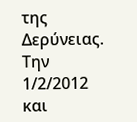της Δερύνειας. Την 1/2/2012 και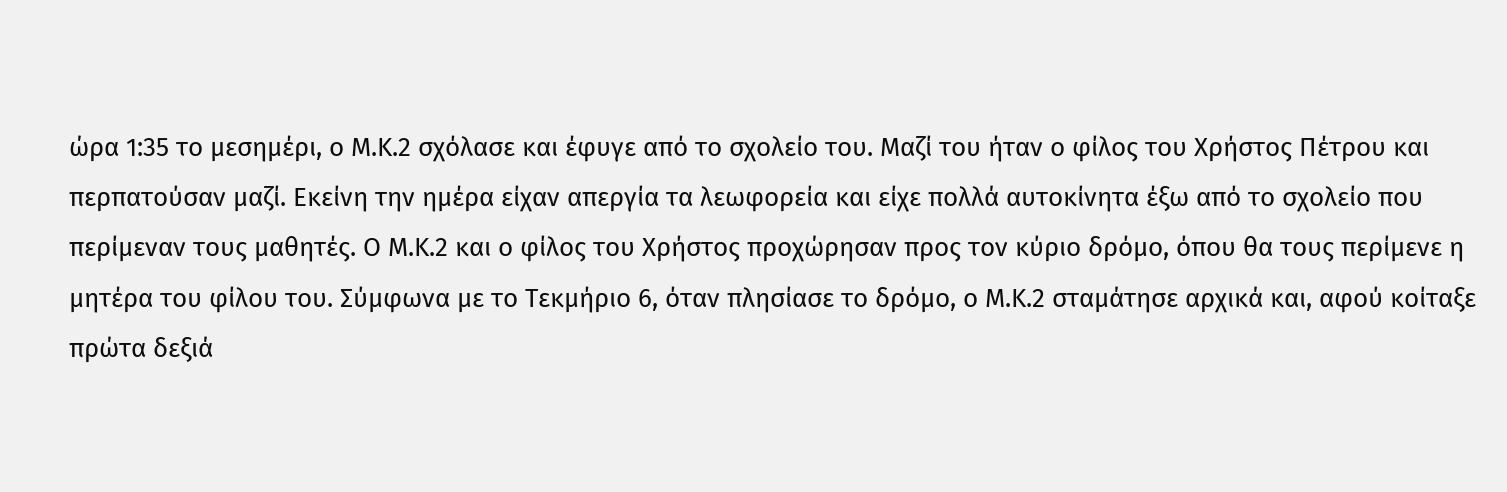ώρα 1:35 το μεσημέρι, ο Μ.Κ.2 σχόλασε και έφυγε από το σχολείο του. Μαζί του ήταν ο φίλος του Χρήστος Πέτρου και περπατούσαν μαζί. Εκείνη την ημέρα είχαν απεργία τα λεωφορεία και είχε πολλά αυτοκίνητα έξω από το σχολείο που περίμεναν τους μαθητές. Ο Μ.Κ.2 και ο φίλος του Χρήστος προχώρησαν προς τον κύριο δρόμο, όπου θα τους περίμενε η μητέρα του φίλου του. Σύμφωνα με το Τεκμήριο 6, όταν πλησίασε το δρόμο, ο Μ.Κ.2 σταμάτησε αρχικά και, αφού κοίταξε πρώτα δεξιά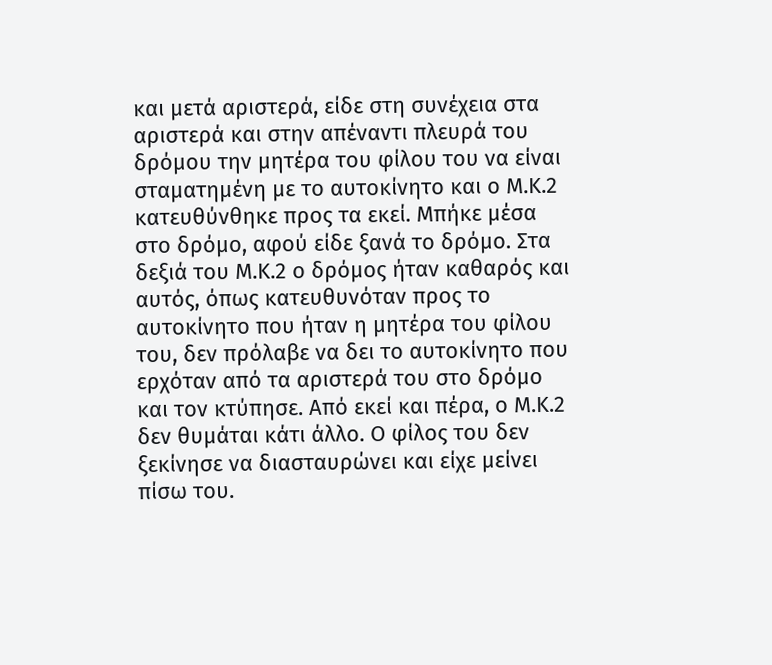και μετά αριστερά, είδε στη συνέχεια στα αριστερά και στην απέναντι πλευρά του δρόμου την μητέρα του φίλου του να είναι σταματημένη με το αυτοκίνητο και ο Μ.Κ.2 κατευθύνθηκε προς τα εκεί. Μπήκε μέσα στο δρόμο, αφού είδε ξανά το δρόμο. Στα δεξιά του Μ.Κ.2 ο δρόμος ήταν καθαρός και αυτός, όπως κατευθυνόταν προς το αυτοκίνητο που ήταν η μητέρα του φίλου του, δεν πρόλαβε να δει το αυτοκίνητο που ερχόταν από τα αριστερά του στο δρόμο και τον κτύπησε. Από εκεί και πέρα, ο Μ.Κ.2 δεν θυμάται κάτι άλλο. Ο φίλος του δεν ξεκίνησε να διασταυρώνει και είχε μείνει πίσω του.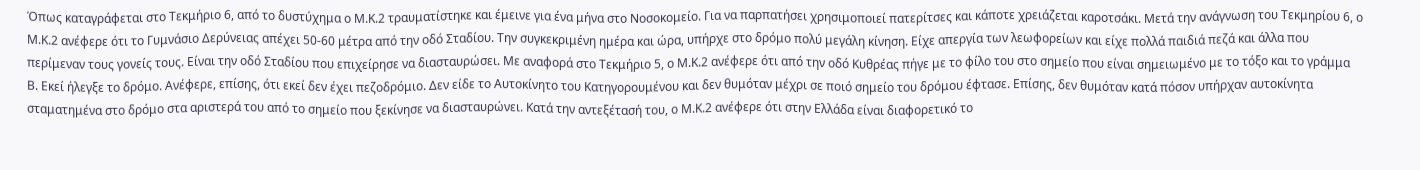Όπως καταγράφεται στο Τεκμήριο 6, από το δυστύχημα ο Μ.Κ.2 τραυματίστηκε και έμεινε για ένα μήνα στο Νοσοκομείο. Για να παρπατήσει χρησιμοποιεί πατερίτσες και κάποτε χρειάζεται καροτσάκι. Μετά την ανάγνωση του Τεκμηρίου 6, ο Μ.Κ.2 ανέφερε ότι το Γυμνάσιο Δερύνειας απέχει 50-60 μέτρα από την οδό Σταδίου. Την συγκεκριμένη ημέρα και ώρα, υπήρχε στο δρόμο πολύ μεγάλη κίνηση. Είχε απεργία των λεωφορείων και είχε πολλά παιδιά πεζά και άλλα που περίμεναν τους γονείς τους. Είναι την οδό Σταδίου που επιχείρησε να διασταυρώσει. Με αναφορά στο Τεκμήριο 5, ο Μ.Κ.2 ανέφερε ότι από την οδό Κυθρέας πήγε με το φίλο του στο σημείο που είναι σημειωμένο με το τόξο και το γράμμα Β. Εκεί ήλεγξε το δρόμο. Ανέφερε, επίσης, ότι εκεί δεν έχει πεζοδρόμιο. Δεν είδε το Αυτοκίνητο του Κατηγορουμένου και δεν θυμόταν μέχρι σε ποιό σημείο του δρόμου έφτασε. Επίσης, δεν θυμόταν κατά πόσον υπήρχαν αυτοκίνητα σταματημένα στο δρόμο στα αριστερά του από το σημείο που ξεκίνησε να διασταυρώνει. Κατά την αντεξέτασή του, ο Μ.Κ.2 ανέφερε ότι στην Ελλάδα είναι διαφορετικό το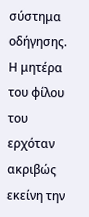σύστημα οδήγησης. Η μητέρα του φίλου του ερχόταν ακριβώς εκείνη την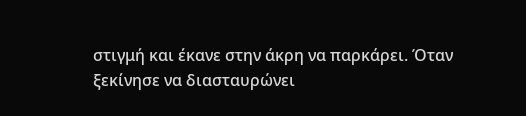στιγμή και έκανε στην άκρη να παρκάρει. Όταν ξεκίνησε να διασταυρώνει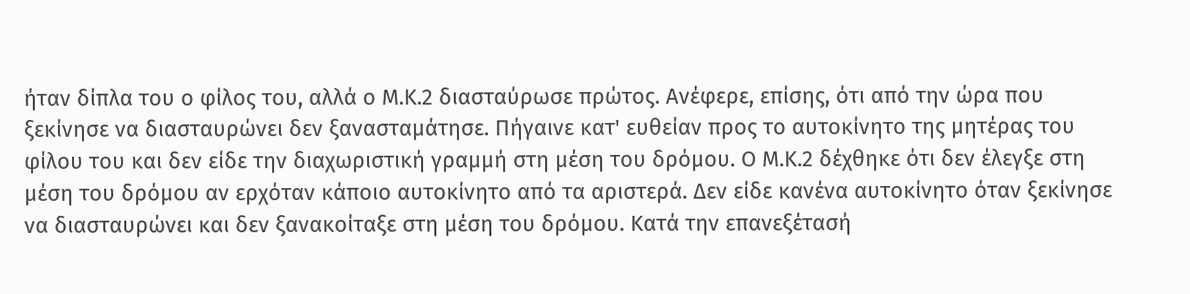ήταν δίπλα του ο φίλος του, αλλά ο Μ.Κ.2 διασταύρωσε πρώτος. Ανέφερε, επίσης, ότι από την ώρα που ξεκίνησε να διασταυρώνει δεν ξανασταμάτησε. Πήγαινε κατ' ευθείαν προς το αυτοκίνητο της μητέρας του φίλου του και δεν είδε την διαχωριστική γραμμή στη μέση του δρόμου. Ο Μ.Κ.2 δέχθηκε ότι δεν έλεγξε στη μέση του δρόμου αν ερχόταν κάποιο αυτοκίνητο από τα αριστερά. Δεν είδε κανένα αυτοκίνητο όταν ξεκίνησε να διασταυρώνει και δεν ξανακοίταξε στη μέση του δρόμου. Κατά την επανεξέτασή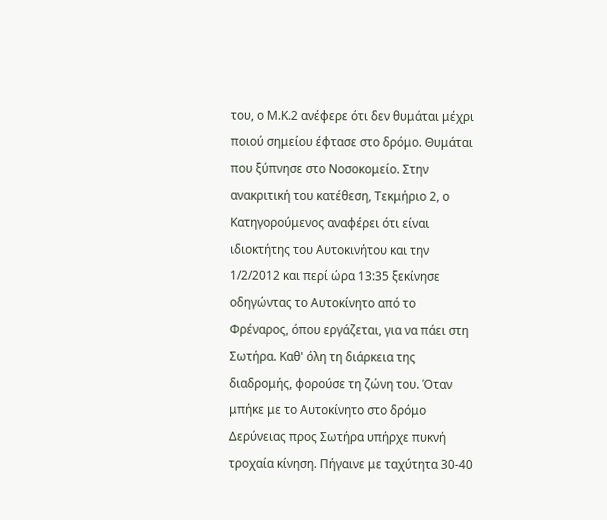του, ο Μ.Κ.2 ανέφερε ότι δεν θυμάται μέχρι ποιού σημείου έφτασε στο δρόμο. Θυμάται που ξύπνησε στο Νοσοκομείο. Στην ανακριτική του κατέθεση, Τεκμήριο 2, ο Κατηγορούμενος αναφέρει ότι είναι ιδιοκτήτης του Αυτοκινήτου και την 1/2/2012 και περί ώρα 13:35 ξεκίνησε οδηγώντας το Αυτοκίνητο από το Φρέναρος, όπου εργάζεται, για να πάει στη Σωτήρα. Καθ' όλη τη διάρκεια της διαδρομής, φορούσε τη ζώνη του. Όταν μπήκε με το Αυτοκίνητο στο δρόμο Δερύνειας προς Σωτήρα υπήρχε πυκνή τροχαία κίνηση. Πήγαινε με ταχύτητα 30-40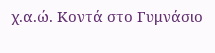χ.α.ώ. Κοντά στο Γυμνάσιο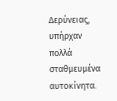Δερύνειας, υπήρχαν πολλά σταθμευμένα αυτοκίνητα.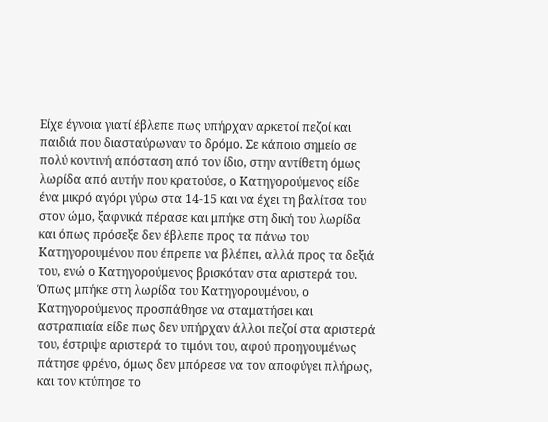Είχε έγνοια γιατί έβλεπε πως υπήρχαν αρκετοί πεζοί και παιδιά που διασταύρωναν το δρόμο. Σε κάποιο σημείο σε πολύ κοντινή απόσταση από τον ίδιο, στην αντίθετη όμως λωρίδα από αυτήν που κρατούσε, ο Κατηγορούμενος είδε ένα μικρό αγόρι γύρω στα 14-15 και να έχει τη βαλίτσα του στον ώμο, ξαφνικά πέρασε και μπήκε στη δική του λωρίδα και όπως πρόσεξε δεν έβλεπε προς τα πάνω του Κατηγορουμένου που έπρεπε να βλέπει, αλλά προς τα δεξιά του, ενώ ο Κατηγορούμενος βρισκόταν στα αριστερά του. Όπως μπήκε στη λωρίδα του Κατηγορουμένου, ο Κατηγορούμενος προσπάθησε να σταματήσει και αστραπιαία είδε πως δεν υπήρχαν άλλοι πεζοί στα αριστερά του, έστριψε αριστερά το τιμόνι του, αφού προηγουμένως πάτησε φρένο, όμως δεν μπόρεσε να τον αποφύγει πλήρως, και τον κτύπησε το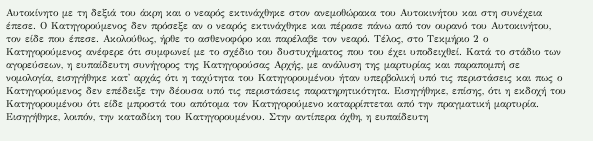Αυτοκίνητο με τη δεξιά του άκρη και ο νεαρός εκτινάχθηκε στον ανεμοθώρακα του Αυτοκινήτου και στη συνέχεια έπεσε. Ο Κατηγορούμενος δεν πρόσεξε αν ο νεαρός εκτινάχθηκε και πέρασε πάνω από τον ουρανό του Αυτοκινήτου, τον είδε που έπεσε. Ακολούθως, ήρθε το ασθενοφόρο και παρέλαβε τον νεαρό. Τέλος, στο Τεκμήριο 2 ο Κατηγορούμενος ανέφερε ότι συμφωνεί με το σχέδιο του δυστυχήματος που του έχει υποδειχθεί. Κατά το στάδιο των αγορεύσεων, η ευπαίδευτη συνήγορος της Κατηγορούσας Αρχής, με ανάλυση της μαρτυρίας και παραπομπή σε νομολογία, εισηγήθηκε κατ' αρχάς ότι η ταχύτητα του Κατηγορουμένου ήταν υπερβολική υπό τις περιστάσεις και πως ο Κατηγορούμενος δεν επέδειξε την δέουσα υπό τις περιστάσεις παρατηρητικότητα. Εισηγήθηκε, επίσης, ότι η εκδοχή του Κατηγορουμένου ότι είδε μπροστά του απότομα τον Κατηγορούμενο καταρρίπτεται από την πραγματική μαρτυρία. Εισηγήθηκε, λοιπόν, την καταδίκη του Κατηγορουμένου. Στην αντίπερα όχθη, η ευπαίδευτη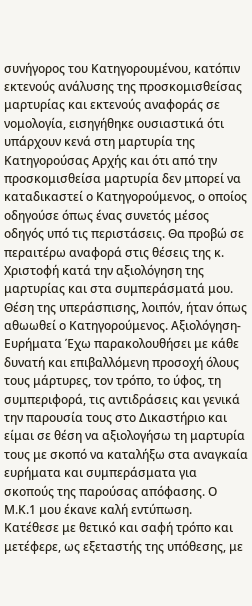συνήγορος του Κατηγορουμένου, κατόπιν εκτενούς ανάλυσης της προσκομισθείσας μαρτυρίας και εκτενούς αναφοράς σε νομολογία, εισηγήθηκε ουσιαστικά ότι υπάρχουν κενά στη μαρτυρία της Κατηγορούσας Αρχής και ότι από την προσκομισθείσα μαρτυρία δεν μπορεί να καταδικαστεί ο Κατηγορούμενος, ο οποίος οδηγούσε όπως ένας συνετός μέσος οδηγός υπό τις περιστάσεις. Θα προβώ σε περαιτέρω αναφορά στις θέσεις της κ. Χριστοφή κατά την αξιολόγηση της μαρτυρίας και στα συμπεράσματά μου. Θέση της υπεράσπισης, λοιπόν, ήταν όπως αθωωθεί ο Κατηγορούμενος. Αξιολόγηση-Ευρήματα Έχω παρακολουθήσει με κάθε δυνατή και επιβαλλόμενη προσοχή όλους τους μάρτυρες, τον τρόπο, το ύφος, τη συμπεριφορά, τις αντιδράσεις και γενικά την παρουσία τους στο Δικαστήριο και είμαι σε θέση να αξιολογήσω τη μαρτυρία τους με σκοπό να καταλήξω στα αναγκαία ευρήματα και συμπεράσματα για σκοπούς της παρούσας απόφασης. Ο Μ.Κ.1 μου έκανε καλή εντύπωση. Κατέθεσε με θετικό και σαφή τρόπο και μετέφερε, ως εξεταστής της υπόθεσης, με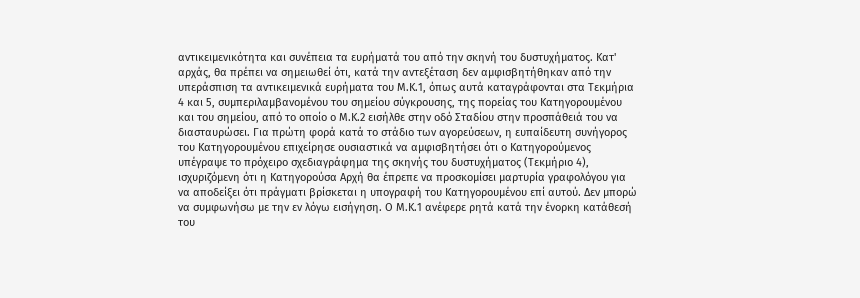αντικειμενικότητα και συνέπεια τα ευρήματά του από την σκηνή του δυστυχήματος. Κατ' αρχάς, θα πρέπει να σημειωθεί ότι, κατά την αντεξέταση δεν αμφισβητήθηκαν από την υπεράσπιση τα αντικειμενικά ευρήματα του Μ.Κ.1, όπως αυτά καταγράφονται στα Τεκμήρια 4 και 5, συμπεριλαμβανομένου του σημείου σύγκρουσης, της πορείας του Κατηγορουμένου και του σημείου, από το οποίο ο Μ.Κ.2 εισήλθε στην οδό Σταδίου στην προσπάθειά του να διασταυρώσει. Για πρώτη φορά κατά το στάδιο των αγορεύσεων, η ευπαίδευτη συνήγορος του Κατηγορουμένου επιχείρησε ουσιαστικά να αμφισβητήσει ότι ο Κατηγορούμενος υπέγραψε το πρόχειρο σχεδιαγράφημα της σκηνής του δυστυχήματος (Τεκμήριο 4), ισχυριζόμενη ότι η Κατηγορούσα Αρχή θα έπρεπε να προσκομίσει μαρτυρία γραφολόγου για να αποδείξει ότι πράγματι βρίσκεται η υπογραφή του Κατηγορουμένου επί αυτού. Δεν μπορώ να συμφωνήσω με την εν λόγω εισήγηση. Ο Μ.Κ.1 ανέφερε ρητά κατά την ένορκη κατάθεσή του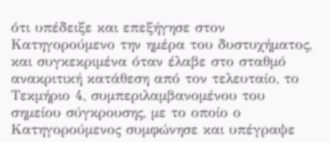ότι υπέδειξε και επεξήγησε στον Κατηγορούμενο την ημέρα του δυστυχήματος, και συγκεκριμένα όταν έλαβε στο σταθμό ανακριτική κατάθεση από τον τελευταίο, το Τεκμήριο 4, συμπεριλαμβανομένου του σημείου σύγκρουσης, με το οποίο ο Κατηγορούμενος συμφώνησε και υπέγραψε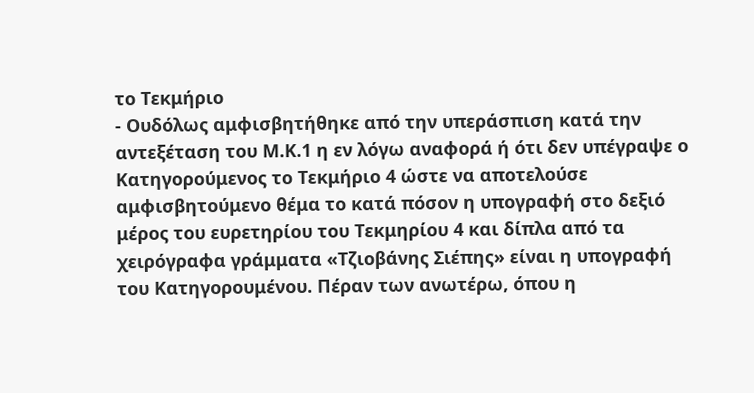το Τεκμήριο
- Ουδόλως αμφισβητήθηκε από την υπεράσπιση κατά την αντεξέταση του Μ.Κ.1 η εν λόγω αναφορά ή ότι δεν υπέγραψε ο Κατηγορούμενος το Τεκμήριο 4 ώστε να αποτελούσε αμφισβητούμενο θέμα το κατά πόσον η υπογραφή στο δεξιό μέρος του ευρετηρίου του Τεκμηρίου 4 και δίπλα από τα χειρόγραφα γράμματα «Τζιοβάνης Σιέπης» είναι η υπογραφή του Κατηγορουμένου. Πέραν των ανωτέρω, όπου η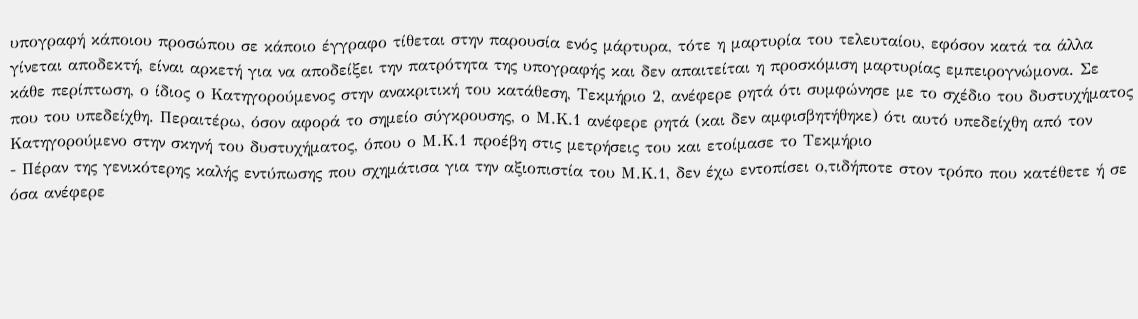υπογραφή κάποιου προσώπου σε κάποιο έγγραφο τίθεται στην παρουσία ενός μάρτυρα, τότε η μαρτυρία του τελευταίου, εφόσον κατά τα άλλα γίνεται αποδεκτή, είναι αρκετή για να αποδείξει την πατρότητα της υπογραφής και δεν απαιτείται η προσκόμιση μαρτυρίας εμπειρογνώμονα. Σε κάθε περίπτωση, ο ίδιος ο Κατηγορούμενος στην ανακριτική του κατάθεση, Τεκμήριο 2, ανέφερε ρητά ότι συμφώνησε με το σχέδιο του δυστυχήματος που του υπεδείχθη. Περαιτέρω, όσον αφορά το σημείο σύγκρουσης, ο Μ.Κ.1 ανέφερε ρητά (και δεν αμφισβητήθηκε) ότι αυτό υπεδείχθη από τον Κατηγορούμενο στην σκηνή του δυστυχήματος, όπου ο Μ.Κ.1 προέβη στις μετρήσεις του και ετοίμασε το Τεκμήριο
- Πέραν της γενικότερης καλής εντύπωσης που σχημάτισα για την αξιοπιστία του Μ.Κ.1, δεν έχω εντοπίσει ο,τιδήποτε στον τρόπο που κατέθετε ή σε όσα ανέφερε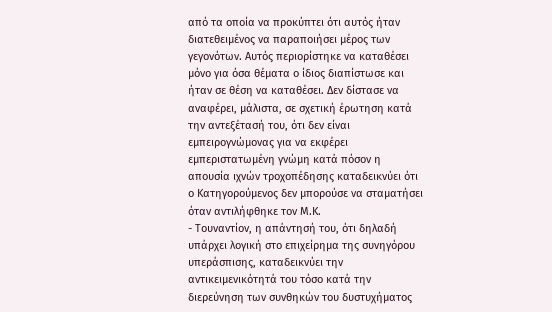από τα οποία να προκύπτει ότι αυτός ήταν διατεθειμένος να παραποιήσει μέρος των γεγονότων. Αυτός περιορίστηκε να καταθέσει μόνο για όσα θέματα ο ίδιος διαπίστωσε και ήταν σε θέση να καταθέσει. Δεν δίστασε να αναφέρει, μάλιστα, σε σχετική έρωτηση κατά την αντεξέτασή του, ότι δεν είναι εμπειρογνώμονας για να εκφέρει εμπεριστατωμένη γνώμη κατά πόσον η απουσία ιχνών τροχοπέδησης καταδεικνύει ότι ο Κατηγορούμενος δεν μπορούσε να σταματήσει όταν αντιλήφθηκε τον Μ.Κ.
- Τουναντίον, η απάντησή του, ότι δηλαδή υπάρχει λογική στο επιχείρημα της συνηγόρου υπεράσπισης, καταδεικνύει την αντικειμενικότητά του τόσο κατά την διερεύνηση των συνθηκών του δυστυχήματος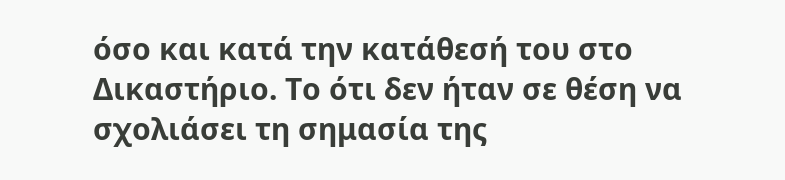όσο και κατά την κατάθεσή του στο Δικαστήριο. Το ότι δεν ήταν σε θέση να σχολιάσει τη σημασία της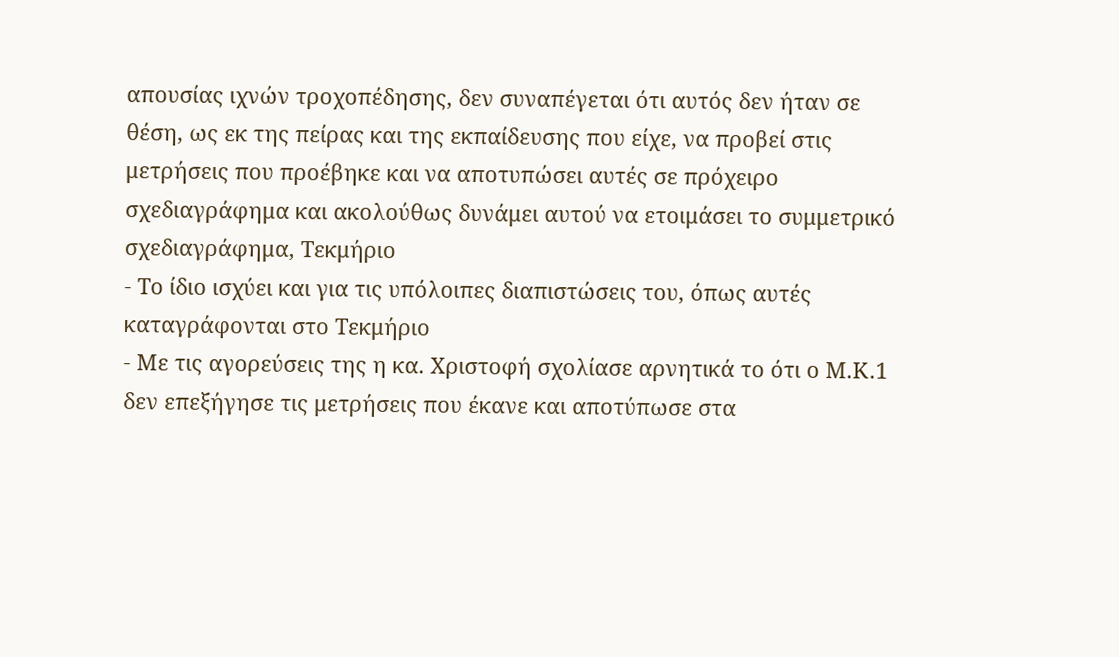απουσίας ιχνών τροχοπέδησης, δεν συναπέγεται ότι αυτός δεν ήταν σε θέση, ως εκ της πείρας και της εκπαίδευσης που είχε, να προβεί στις μετρήσεις που προέβηκε και να αποτυπώσει αυτές σε πρόχειρο σχεδιαγράφημα και ακολούθως δυνάμει αυτού να ετοιμάσει το συμμετρικό σχεδιαγράφημα, Τεκμήριο
- Το ίδιο ισχύει και για τις υπόλοιπες διαπιστώσεις του, όπως αυτές καταγράφονται στο Τεκμήριο
- Με τις αγορεύσεις της η κα. Χριστοφή σχολίασε αρνητικά το ότι ο Μ.Κ.1 δεν επεξήγησε τις μετρήσεις που έκανε και αποτύπωσε στα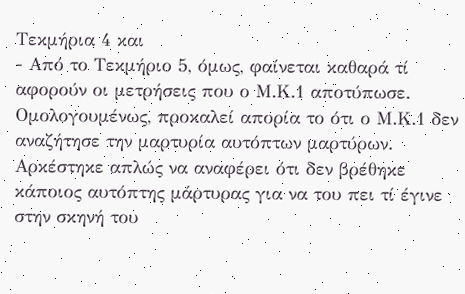Τεκμήρια 4 και
- Από το Τεκμήριο 5, όμως, φαίνεται καθαρά τί αφορούν οι μετρήσεις που ο Μ.Κ.1 αποτύπωσε. Ομολογουμένως, προκαλεί απορία το ότι ο Μ.Κ.1 δεν αναζήτησε την μαρτυρία αυτόπτων μαρτύρων. Αρκέστηκε απλώς να αναφέρει ότι δεν βρέθηκε κάποιος αυτόπτης μάρτυρας για να του πει τί έγινε στην σκηνή του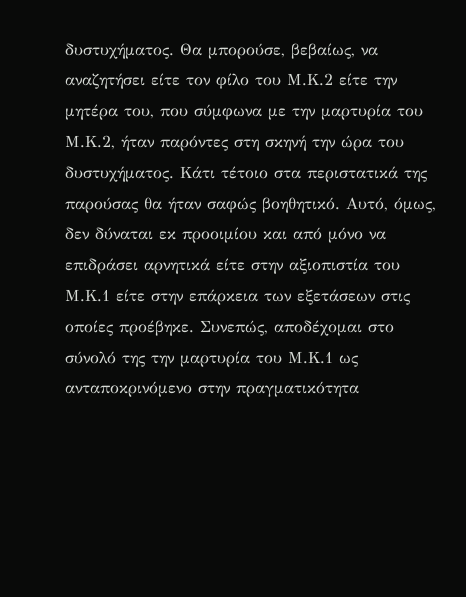δυστυχήματος. Θα μπορούσε, βεβαίως, να αναζητήσει είτε τον φίλο του Μ.Κ.2 είτε την μητέρα του, που σύμφωνα με την μαρτυρία του Μ.Κ.2, ήταν παρόντες στη σκηνή την ώρα του δυστυχήματος. Κάτι τέτοιο στα περιστατικά της παρούσας θα ήταν σαφώς βοηθητικό. Αυτό, όμως, δεν δύναται εκ προοιμίου και από μόνο να επιδράσει αρνητικά είτε στην αξιοπιστία του Μ.Κ.1 είτε στην επάρκεια των εξετάσεων στις οποίες προέβηκε. Συνεπώς, αποδέχομαι στο σύνολό της την μαρτυρία του Μ.Κ.1 ως ανταποκρινόμενο στην πραγματικότητα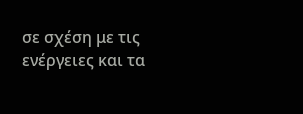σε σχέση με τις ενέργειες και τα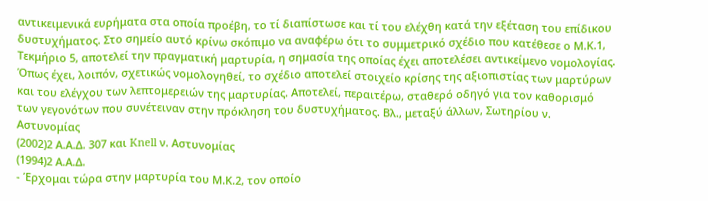αντικειμενικά ευρήματα στα οποία προέβη, το τί διαπίστωσε και τί του ελέχθη κατά την εξέταση του επίδικου δυστυχήματος. Στο σημείο αυτό κρίνω σκόπιμο να αναφέρω ότι το συμμετρικό σχέδιο που κατέθεσε ο Μ.Κ.1, Τεκμήριο 5, αποτελεί την πραγματική μαρτυρία, η σημασία της οποίας έχει αποτελέσει αντικείμενο νομολογίας. Όπως έχει, λοιπόν, σχετικώς νομολογηθεί, το σχέδιο αποτελεί στοιχείο κρίσης της αξιοπιστίας των μαρτύρων και του ελέγχου των λεπτομερειών της μαρτυρίας. Αποτελεί, περαιτέρω, σταθερό οδηγό για τον καθορισμό των γεγονότων που συνέτειναν στην πρόκληση του δυστυχήματος. Βλ., μεταξύ άλλων, Σωτηρίου ν. Αστυνομίας
(2002)2 Α.Α.Δ. 307 και Knell ν. Αστυνομίας
(1994)2 Α.Α.Δ.
- Έρχομαι τώρα στην μαρτυρία του Μ.Κ.2, τον οποίο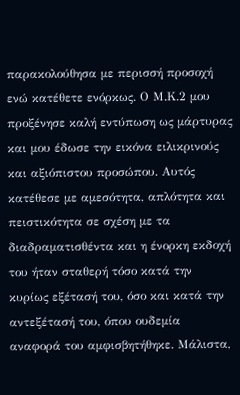παρακολούθησα με περισσή προσοχή ενώ κατέθετε ενόρκως. Ο Μ.Κ.2 μου προξένησε καλή εντύπωση ως μάρτυρας και μου έδωσε την εικόνα ειλικρινούς και αξιόπιστου προσώπου. Αυτός κατέθεσε με αμεσότητα, απλότητα και πειστικότητα σε σχέση με τα διαδραματισθέντα και η ένορκη εκδοχή του ήταν σταθερή τόσο κατά την κυρίως εξέτασή του, όσο και κατά την αντεξέτασή του, όπου ουδεμία αναφορά του αμφισβητήθηκε. Μάλιστα,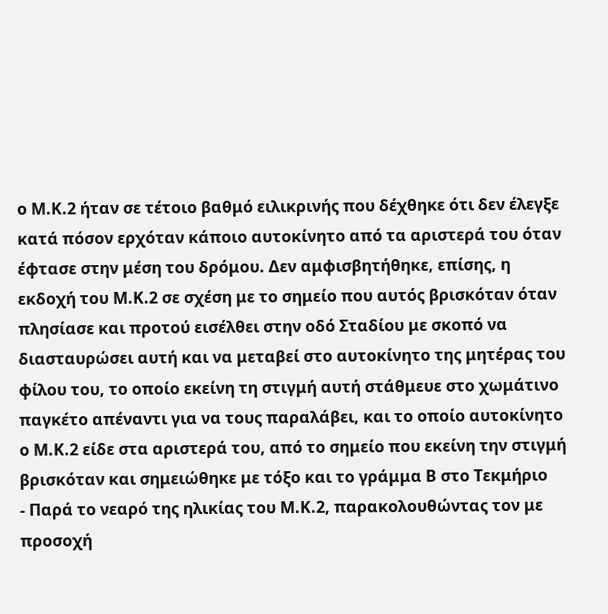ο Μ.Κ.2 ήταν σε τέτοιο βαθμό ειλικρινής που δέχθηκε ότι δεν έλεγξε κατά πόσον ερχόταν κάποιο αυτοκίνητο από τα αριστερά του όταν έφτασε στην μέση του δρόμου. Δεν αμφισβητήθηκε, επίσης, η εκδοχή του Μ.Κ.2 σε σχέση με το σημείο που αυτός βρισκόταν όταν πλησίασε και προτού εισέλθει στην οδό Σταδίου με σκοπό να διασταυρώσει αυτή και να μεταβεί στο αυτοκίνητο της μητέρας του φίλου του, το οποίο εκείνη τη στιγμή αυτή στάθμευε στο χωμάτινο παγκέτο απέναντι για να τους παραλάβει, και το οποίο αυτοκίνητο ο Μ.Κ.2 είδε στα αριστερά του, από το σημείο που εκείνη την στιγμή βρισκόταν και σημειώθηκε με τόξο και το γράμμα Β στο Τεκμήριο
- Παρά το νεαρό της ηλικίας του Μ.Κ.2, παρακολουθώντας τον με προσοχή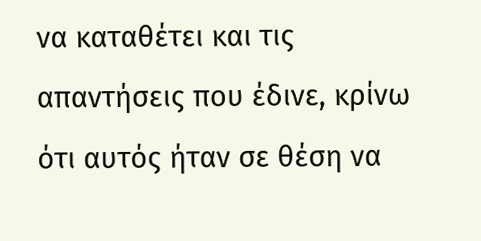να καταθέτει και τις απαντήσεις που έδινε, κρίνω ότι αυτός ήταν σε θέση να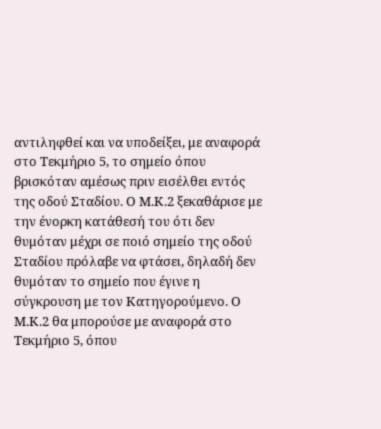αντιληφθεί και να υποδείξει, με αναφορά στο Τεκμήριο 5, το σημείο όπου βρισκόταν αμέσως πριν εισέλθει εντός της οδού Σταδίου. Ο Μ.Κ.2 ξεκαθάρισε με την ένορκη κατάθεσή του ότι δεν θυμόταν μέχρι σε ποιό σημείο της οδού Σταδίου πρόλαβε να φτάσει, δηλαδή δεν θυμόταν το σημείο που έγινε η σύγκρουση με τον Κατηγορούμενο. Ο Μ.Κ.2 θα μπορούσε με αναφορά στο Τεκμήριο 5, όπου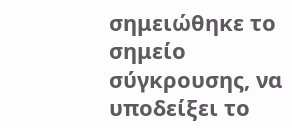σημειώθηκε το σημείο σύγκρουσης, να υποδείξει το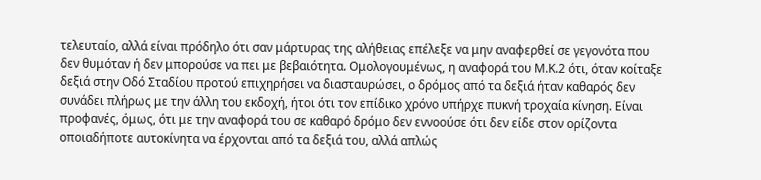τελευταίο, αλλά είναι πρόδηλο ότι σαν μάρτυρας της αλήθειας επέλεξε να μην αναφερθεί σε γεγονότα που δεν θυμόταν ή δεν μπορούσε να πει με βεβαιότητα. Ομολογουμένως, η αναφορά του Μ.Κ.2 ότι, όταν κοίταξε δεξιά στην Οδό Σταδίου προτού επιχηρήσει να διασταυρώσει, ο δρόμος από τα δεξιά ήταν καθαρός δεν συνάδει πλήρως με την άλλη του εκδοχή, ήτοι ότι τον επίδικο χρόνο υπήρχε πυκνή τροχαία κίνηση. Είναι προφανές, όμως, ότι με την αναφορά του σε καθαρό δρόμο δεν εννοούσε ότι δεν είδε στον ορίζοντα οποιαδήποτε αυτοκίνητα να έρχονται από τα δεξιά του, αλλά απλώς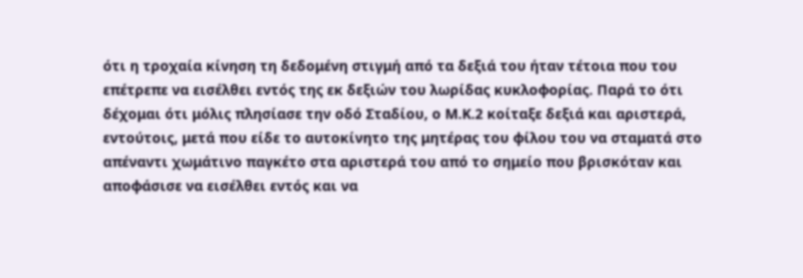ότι η τροχαία κίνηση τη δεδομένη στιγμή από τα δεξιά του ήταν τέτοια που του επέτρεπε να εισέλθει εντός της εκ δεξιών του λωρίδας κυκλοφορίας. Παρά το ότι δέχομαι ότι μόλις πλησίασε την οδό Σταδίου, ο Μ.Κ.2 κοίταξε δεξιά και αριστερά, εντούτοις, μετά που είδε το αυτοκίνητο της μητέρας του φίλου του να σταματά στο απέναντι χωμάτινο παγκέτο στα αριστερά του από το σημείο που βρισκόταν και αποφάσισε να εισέλθει εντός και να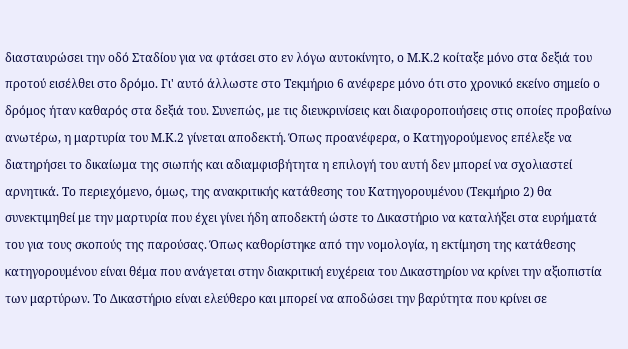διασταυρώσει την οδό Σταδίου για να φτάσει στο εν λόγω αυτοκίνητο, ο Μ.Κ.2 κοίταξε μόνο στα δεξιά του προτού εισέλθει στο δρόμο. Γι' αυτό άλλωστε στο Τεκμήριο 6 ανέφερε μόνο ότι στο χρονικό εκείνο σημείο ο δρόμος ήταν καθαρός στα δεξιά του. Συνεπώς, με τις διευκρινίσεις και διαφοροποιήσεις στις οποίες προβαίνω ανωτέρω, η μαρτυρία του Μ.Κ.2 γίνεται αποδεκτή. Όπως προανέφερα, ο Κατηγορούμενος επέλεξε να διατηρήσει το δικαίωμα της σιωπής και αδιαμφισβήτητα η επιλογή του αυτή δεν μπορεί να σχολιαστεί αρνητικά. Το περιεχόμενο, όμως, της ανακριτικής κατάθεσης του Κατηγορουμένου (Τεκμήριο 2) θα συνεκτιμηθεί με την μαρτυρία που έχει γίνει ήδη αποδεκτή ώστε το Δικαστήριο να καταλήξει στα ευρήματά του για τους σκοπούς της παρούσας. Όπως καθορίστηκε από την νομολογία, η εκτίμηση της κατάθεσης κατηγορουμένου είναι θέμα που ανάγεται στην διακριτική ευχέρεια του Δικαστηρίου να κρίνει την αξιοπιστία των μαρτύρων. Το Δικαστήριο είναι ελεύθερο και μπορεί να αποδώσει την βαρύτητα που κρίνει σε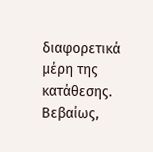διαφορετικά μέρη της κατάθεσης. Βεβαίως,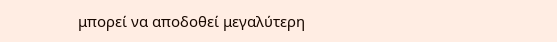μπορεί να αποδοθεί μεγαλύτερη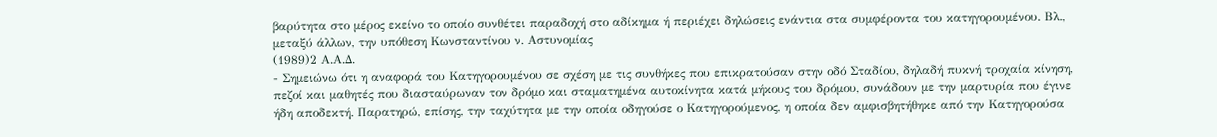βαρύτητα στο μέρος εκείνο το οποίο συνθέτει παραδοχή στο αδίκημα ή περιέχει δηλώσεις ενάντια στα συμφέροντα του κατηγορουμένου. Βλ., μεταξύ άλλων, την υπόθεση Κωνσταντίνου ν. Αστυνομίας
(1989)2 Α.Α.Δ.
- Σημειώνω ότι η αναφορά του Κατηγορουμένου σε σχέση με τις συνθήκες που επικρατούσαν στην οδό Σταδίου, δηλαδή πυκνή τροχαία κίνηση, πεζοί και μαθητές που διασταύρωναν τον δρόμο και σταματημένα αυτοκίνητα κατά μήκους του δρόμου, συνάδουν με την μαρτυρία που έγινε ήδη αποδεκτή. Παρατηρώ, επίσης, την ταχύτητα με την οποία οδηγούσε ο Κατηγορούμενος, η οποία δεν αμφισβητήθηκε από την Κατηγορούσα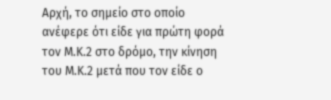Αρχή, το σημείο στο οποίο ανέφερε ότι είδε για πρώτη φορά τον Μ.Κ.2 στο δρόμο, την κίνηση του Μ.Κ.2 μετά που τον είδε ο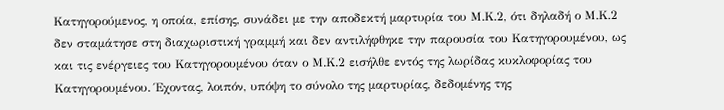Κατηγορούμενος, η οποία, επίσης, συνάδει με την αποδεκτή μαρτυρία του Μ.Κ.2, ότι δηλαδή ο Μ.Κ.2 δεν σταμάτησε στη διαχωριστική γραμμή και δεν αντιλήφθηκε την παρουσία του Κατηγορουμένου, ως και τις ενέργειες του Κατηγορουμένου όταν ο Μ.Κ.2 εισήλθε εντός της λωρίδας κυκλοφορίας του Κατηγορουμένου. Έχοντας, λοιπόν, υπόψη το σύνολο της μαρτυρίας, δεδομένης της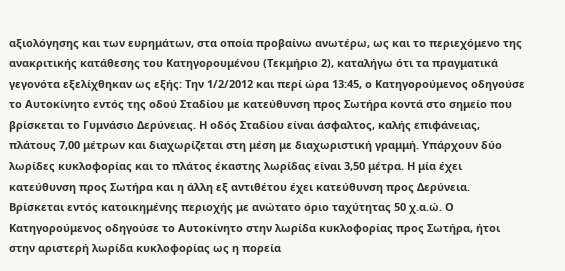αξιολόγησης και των ευρημάτων, στα οποία προβαίνω ανωτέρω, ως και το περιεχόμενο της ανακριτικής κατάθεσης του Κατηγορουμένου (Τεκμήριο 2), καταλήγω ότι τα πραγματικά γεγονότα εξελίχθηκαν ως εξής: Την 1/2/2012 και περί ώρα 13:45, ο Κατηγορούμενος οδηγούσε το Αυτοκίνητο εντός της οδού Σταδίου με κατεύθυνση προς Σωτήρα κοντά στο σημείο που βρίσκεται το Γυμνάσιο Δερύνειας. Η οδός Σταδίου είναι άσφαλτος, καλής επιφάνειας, πλάτους 7,00 μέτρων και διαχωρίζεται στη μέση με διαχωριστική γραμμή. Υπάρχουν δύο λωρίδες κυκλοφορίας και το πλάτος έκαστης λωρίδας είναι 3,50 μέτρα. Η μία έχει κατεύθυνση προς Σωτήρα και η άλλη εξ αντιθέτου έχει κατεύθυνση προς Δερύνεια. Βρίσκεται εντός κατοικημένης περιοχής με ανώτατο όριο ταχύτητας 50 χ.α.ώ. Ο Κατηγορούμενος οδηγούσε το Αυτοκίνητο στην λωρίδα κυκλοφορίας προς Σωτήρα, ήτοι στην αριστερή λωρίδα κυκλοφορίας ως η πορεία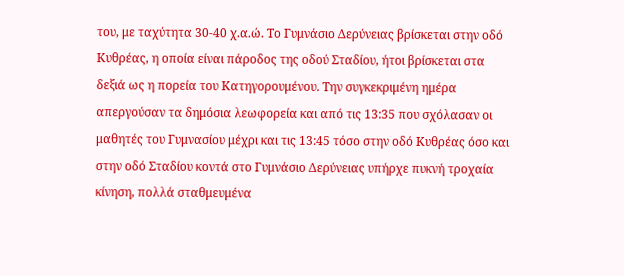του, με ταχύτητα 30-40 χ.α.ώ. Το Γυμνάσιο Δερύνειας βρίσκεται στην οδό Κυθρέας, η οποία είναι πάροδος της οδού Σταδίου, ήτοι βρίσκεται στα δεξιά ως η πορεία του Κατηγορουμένου. Την συγκεκριμένη ημέρα απεργούσαν τα δημόσια λεωφορεία και από τις 13:35 που σχόλασαν οι μαθητές του Γυμνασίου μέχρι και τις 13:45 τόσο στην οδό Κυθρέας όσο και στην οδό Σταδίου κοντά στο Γυμνάσιο Δερύνειας υπήρχε πυκνή τροχαία κίνηση, πολλά σταθμευμένα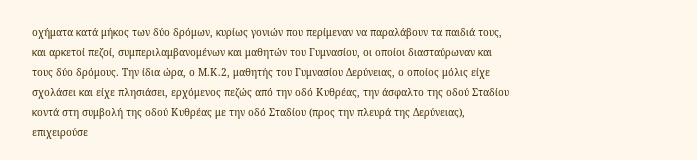οχήματα κατά μήκος των δύο δρόμων, κυρίως γονιών που περίμεναν να παραλάβουν τα παιδιά τους, και αρκετοί πεζοί, συμπεριλαμβανομένων και μαθητών του Γυμνασίου, οι οποίοι διασταύρωναν και τους δύο δρόμους. Την ίδια ώρα, ο Μ.Κ.2, μαθητής του Γυμνασίου Δερύνειας, ο οποίος μόλις είχε σχολάσει και είχε πλησιάσει, ερχόμενος πεζώς από την οδό Κυθρέας, την άσφαλτο της οδού Σταδίου κοντά στη συμβολή της οδού Κυθρέας με την οδό Σταδίου (προς την πλευρά της Δερύνειας), επιχειρούσε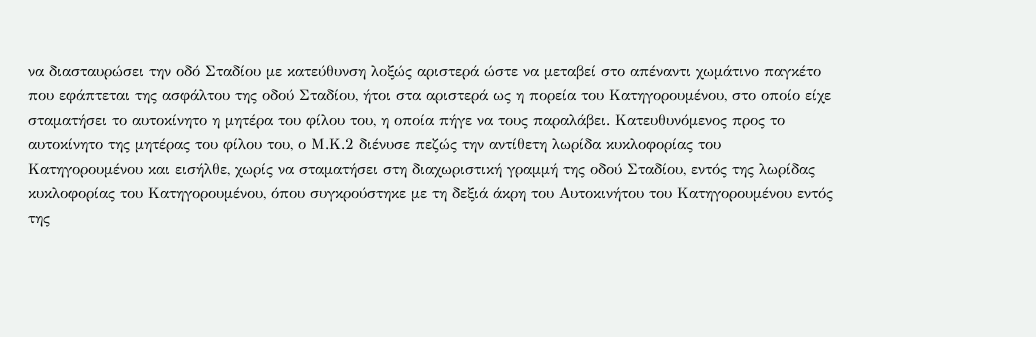να διασταυρώσει την οδό Σταδίου με κατεύθυνση λοξώς αριστερά ώστε να μεταβεί στο απέναντι χωμάτινο παγκέτο που εφάπτεται της ασφάλτου της οδού Σταδίου, ήτοι στα αριστερά ως η πορεία του Κατηγορουμένου, στο οποίο είχε σταματήσει το αυτοκίνητο η μητέρα του φίλου του, η οποία πήγε να τους παραλάβει. Κατευθυνόμενος προς το αυτοκίνητο της μητέρας του φίλου του, ο Μ.Κ.2 διένυσε πεζώς την αντίθετη λωρίδα κυκλοφορίας του Κατηγορουμένου και εισήλθε, χωρίς να σταματήσει στη διαχωριστική γραμμή της οδού Σταδίου, εντός της λωρίδας κυκλοφορίας του Κατηγορουμένου, όπου συγκρούστηκε με τη δεξιά άκρη του Αυτοκινήτου του Κατηγορουμένου εντός της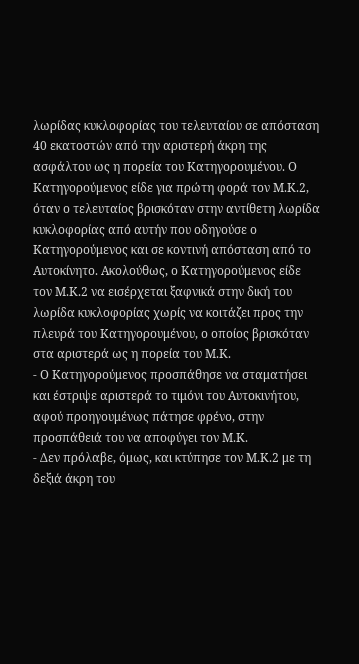λωρίδας κυκλοφορίας του τελευταίου σε απόσταση 40 εκατοστών από την αριστερή άκρη της ασφάλτου ως η πορεία του Κατηγορουμένου. Ο Κατηγορούμενος είδε για πρώτη φορά τον Μ.Κ.2, όταν ο τελευταίος βρισκόταν στην αντίθετη λωρίδα κυκλοφορίας από αυτήν που οδηγούσε ο Κατηγορούμενος και σε κοντινή απόσταση από το Αυτοκίνητο. Ακολούθως, ο Κατηγορούμενος είδε τον Μ.Κ.2 να εισέρχεται ξαφνικά στην δική του λωρίδα κυκλοφορίας χωρίς να κοιτάζει προς την πλευρά του Κατηγορουμένου, ο οποίος βρισκόταν στα αριστερά ως η πορεία του Μ.Κ.
- Ο Κατηγορούμενος προσπάθησε να σταματήσει και έστριψε αριστερά το τιμόνι του Αυτοκινήτου, αφού προηγουμένως πάτησε φρένο, στην προσπάθειά του να αποφύγει τον Μ.Κ.
- Δεν πρόλαβε, όμως, και κτύπησε τον Μ.Κ.2 με τη δεξιά άκρη του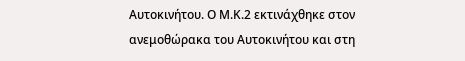Αυτοκινήτου. Ο Μ.Κ.2 εκτινάχθηκε στον ανεμοθώρακα του Αυτοκινήτου και στη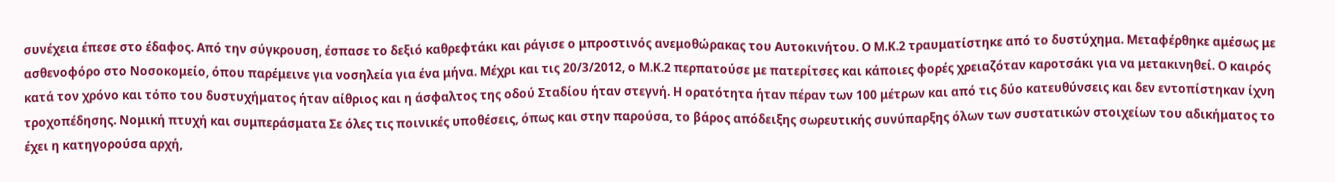συνέχεια έπεσε στο έδαφος. Από την σύγκρουση, έσπασε το δεξιό καθρεφτάκι και ράγισε ο μπροστινός ανεμοθώρακας του Αυτοκινήτου. Ο Μ.Κ.2 τραυματίστηκε από το δυστύχημα. Μεταφέρθηκε αμέσως με ασθενοφόρο στο Νοσοκομείο, όπου παρέμεινε για νοσηλεία για ένα μήνα. Μέχρι και τις 20/3/2012, ο Μ.Κ.2 περπατούσε με πατερίτσες και κάποιες φορές χρειαζόταν καροτσάκι για να μετακινηθεί. Ο καιρός κατά τον χρόνο και τόπο του δυστυχήματος ήταν αίθριος και η άσφαλτος της οδού Σταδίου ήταν στεγνή. Η ορατότητα ήταν πέραν των 100 μέτρων και από τις δύο κατευθύνσεις και δεν εντοπίστηκαν ίχνη τροχοπέδησης. Νομική πτυχή και συμπεράσματα Σε όλες τις ποινικές υποθέσεις, όπως και στην παρούσα, το βάρος απόδειξης σωρευτικής συνύπαρξης όλων των συστατικών στοιχείων του αδικήματος το έχει η κατηγορούσα αρχή,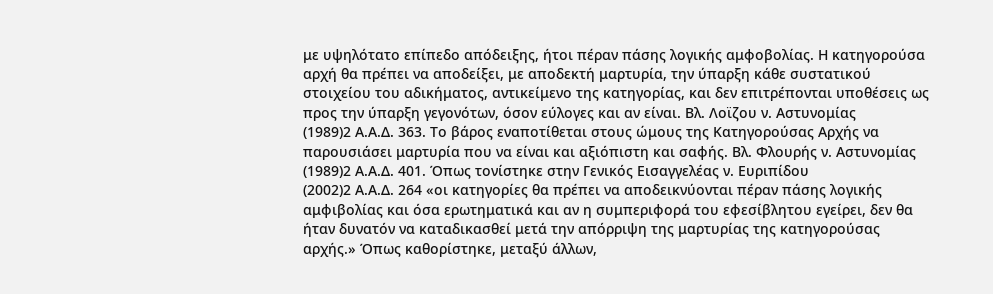με υψηλότατο επίπεδο απόδειξης, ήτοι πέραν πάσης λογικής αμφοβολίας. Η κατηγορούσα αρχή θα πρέπει να αποδείξει, με αποδεκτή μαρτυρία, την ύπαρξη κάθε συστατικού στοιχείου του αδικήματος, αντικείμενο της κατηγορίας, και δεν επιτρέπονται υποθέσεις ως προς την ύπαρξη γεγονότων, όσον εύλογες και αν είναι. Βλ. Λοϊζου ν. Αστυνομίας
(1989)2 Α.Α.Δ. 363. Το βάρος εναποτίθεται στους ώμους της Κατηγορούσας Αρχής να παρουσιάσει μαρτυρία που να είναι και αξιόπιστη και σαφής. Βλ. Φλουρής ν. Αστυνομίας
(1989)2 Α.Α.Δ. 401. Όπως τονίστηκε στην Γενικός Εισαγγελέας ν. Ευριπίδου
(2002)2 Α.Α.Δ. 264 «οι κατηγορίες θα πρέπει να αποδεικνύονται πέραν πάσης λογικής αμφιβολίας και όσα ερωτηματικά και αν η συμπεριφορά του εφεσίβλητου εγείρει, δεν θα ήταν δυνατόν να καταδικασθεί μετά την απόρριψη της μαρτυρίας της κατηγορούσας αρχής.» Όπως καθορίστηκε, μεταξύ άλλων,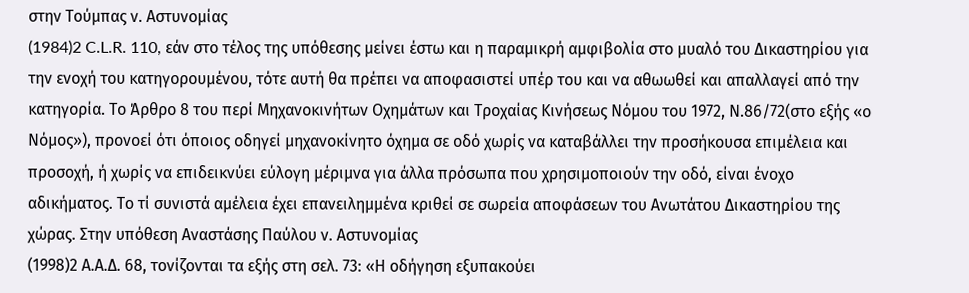στην Τούμπας ν. Αστυνομίας
(1984)2 C.L.R. 110, εάν στο τέλος της υπόθεσης μείνει έστω και η παραμικρή αμφιβολία στο μυαλό του Δικαστηρίου για την ενοχή του κατηγορουμένου, τότε αυτή θα πρέπει να αποφασιστεί υπέρ του και να αθωωθεί και απαλλαγεί από την κατηγορία. Το Άρθρο 8 του περί Μηχανοκινήτων Οχημάτων και Τροχαίας Κινήσεως Νόμου του 1972, Ν.86/72(στο εξής «ο Νόμος»), προνοεί ότι όποιος οδηγεί μηχανοκίνητο όχημα σε οδό χωρίς να καταβάλλει την προσήκουσα επιμέλεια και προσοχή, ή χωρίς να επιδεικνύει εύλογη μέριμνα για άλλα πρόσωπα που χρησιμοποιούν την οδό, είναι ένοχο αδικήματος. Το τί συνιστά αμέλεια έχει επανειλημμένα κριθεί σε σωρεία αποφάσεων του Ανωτάτου Δικαστηρίου της χώρας. Στην υπόθεση Αναστάσης Παύλου ν. Αστυνομίας
(1998)2 Α.Α.Δ. 68, τονίζονται τα εξής στη σελ. 73: «Η οδήγηση εξυπακούει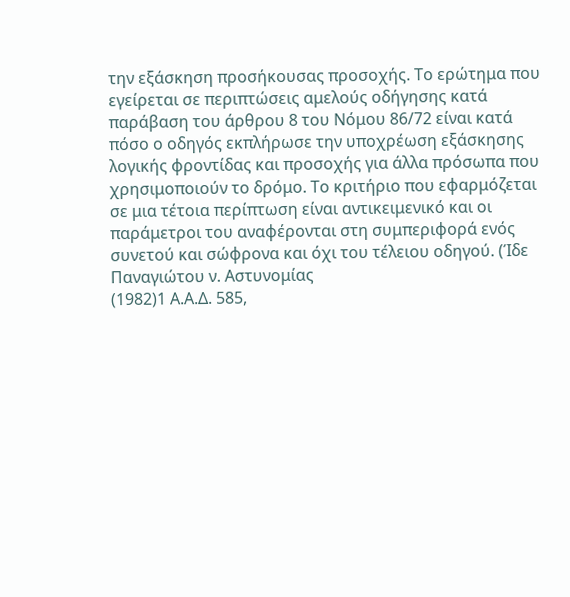την εξάσκηση προσήκουσας προσοχής. Το ερώτημα που εγείρεται σε περιπτώσεις αμελούς οδήγησης κατά παράβαση του άρθρου 8 του Νόμου 86/72 είναι κατά πόσο ο οδηγός εκπλήρωσε την υποχρέωση εξάσκησης λογικής φροντίδας και προσοχής για άλλα πρόσωπα που χρησιμοποιούν το δρόμο. Το κριτήριο που εφαρμόζεται σε μια τέτοια περίπτωση είναι αντικειμενικό και οι παράμετροι του αναφέρονται στη συμπεριφορά ενός συνετού και σώφρονα και όχι του τέλειου οδηγού. (Ίδε Παναγιώτου ν. Αστυνομίας
(1982)1 Α.Α.Δ. 585,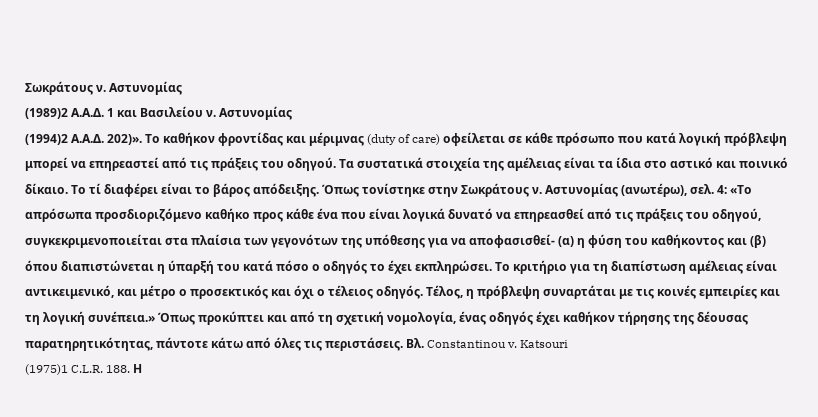Σωκράτους ν. Αστυνομίας
(1989)2 Α.Α.Δ. 1 και Βασιλείου ν. Αστυνομίας
(1994)2 Α.Α.Δ. 202)». Το καθήκον φροντίδας και μέριμνας (duty of care) οφείλεται σε κάθε πρόσωπο που κατά λογική πρόβλεψη μπορεί να επηρεαστεί από τις πράξεις του οδηγού. Τα συστατικά στοιχεία της αμέλειας είναι τα ίδια στο αστικό και ποινικό δίκαιο. Το τί διαφέρει είναι το βάρος απόδειξης. Όπως τονίστηκε στην Σωκράτους ν. Αστυνομίας (ανωτέρω), σελ. 4: «Το απρόσωπα προσδιοριζόμενο καθήκο προς κάθε ένα που είναι λογικά δυνατό να επηρεασθεί από τις πράξεις του οδηγού, συγκεκριμενοποιείται στα πλαίσια των γεγονότων της υπόθεσης για να αποφασισθεί- (α) η φύση του καθήκοντος και (β) όπου διαπιστώνεται η ύπαρξή του κατά πόσο ο οδηγός το έχει εκπληρώσει. Το κριτήριο για τη διαπίστωση αμέλειας είναι αντικειμενικό, και μέτρο ο προσεκτικός και όχι ο τέλειος οδηγός. Τέλος, η πρόβλεψη συναρτάται με τις κοινές εμπειρίες και τη λογική συνέπεια.» Όπως προκύπτει και από τη σχετική νομολογία, ένας οδηγός έχει καθήκον τήρησης της δέουσας παρατηρητικότητας, πάντοτε κάτω από όλες τις περιστάσεις. Βλ. Constantinou v. Katsouri
(1975)1 C.L.R. 188. Η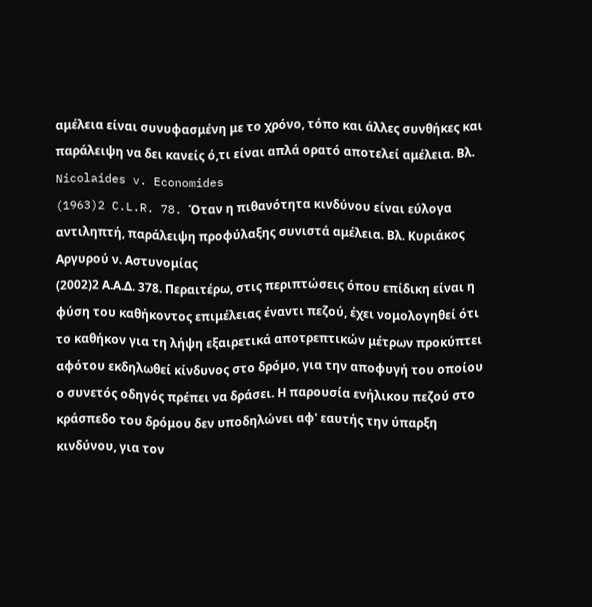αμέλεια είναι συνυφασμένη με το χρόνο, τόπο και άλλες συνθήκες και παράλειψη να δει κανείς ό,τι είναι απλά ορατό αποτελεί αμέλεια. Βλ. Nicolaides v. Economides
(1963)2 C.L.R. 78. Όταν η πιθανότητα κινδύνου είναι εύλογα αντιληπτή, παράλειψη προφύλαξης συνιστά αμέλεια. Βλ. Κυριάκος Αργυρού ν. Αστυνομίας
(2002)2 Α.Α.Δ. 378. Περαιτέρω, στις περιπτώσεις όπου επίδικη είναι η φύση του καθήκοντος επιμέλειας έναντι πεζού, έχει νομολογηθεί ότι το καθήκον για τη λήψη εξαιρετικά αποτρεπτικών μέτρων προκύπτει αφότου εκδηλωθεί κίνδυνος στο δρόμο, για την αποφυγή του οποίου ο συνετός οδηγός πρέπει να δράσει. Η παρουσία ενήλικου πεζού στο κράσπεδο του δρόμου δεν υποδηλώνει αφ' εαυτής την ύπαρξη κινδύνου, για τον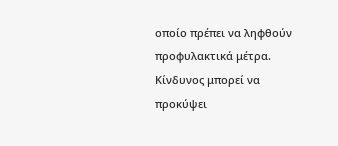οποίο πρέπει να ληφθούν προφυλακτικά μέτρα. Κίνδυνος μπορεί να προκύψει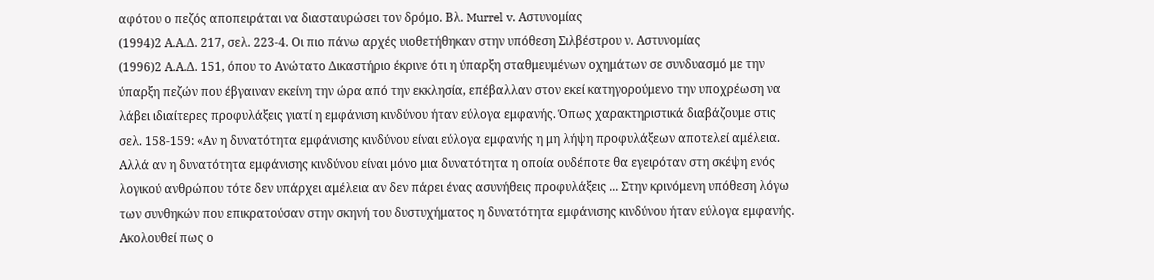αφότου ο πεζός αποπειράται να διασταυρώσει τον δρόμο. Βλ. Murrel v. Aστυνομίας
(1994)2 Α.Α.Δ. 217, σελ. 223-4. Οι πιο πάνω αρχές υιοθετήθηκαν στην υπόθεση Σιλβέστρου ν. Αστυνομίας
(1996)2 Α.Α.Δ. 151, όπου το Ανώτατο Δικαστήριο έκρινε ότι η ύπαρξη σταθμευμένων οχημάτων σε συνδυασμό με την ύπαρξη πεζών που έβγαιναν εκείνη την ώρα από την εκκλησία, επέβαλλαν στον εκεί κατηγορούμενο την υποχρέωση να λάβει ιδιαίτερες προφυλάξεις γιατί η εμφάνιση κινδύνου ήταν εύλογα εμφανής. Όπως χαρακτηριστικά διαβάζουμε στις σελ. 158-159: «Αν η δυνατότητα εμφάνισης κινδύνου είναι εύλογα εμφανής η μη λήψη προφυλάξεων αποτελεί αμέλεια. Αλλά αν η δυνατότητα εμφάνισης κινδύνου είναι μόνο μια δυνατότητα η οποία ουδέποτε θα εγειρόταν στη σκέψη ενός λογικού ανθρώπου τότε δεν υπάρχει αμέλεια αν δεν πάρει ένας ασυνήθεις προφυλάξεις ... Στην κρινόμενη υπόθεση λόγω των συνθηκών που επικρατούσαν στην σκηνή του δυστυχήματος η δυνατότητα εμφάνισης κινδύνου ήταν εύλογα εμφανής. Ακολουθεί πως ο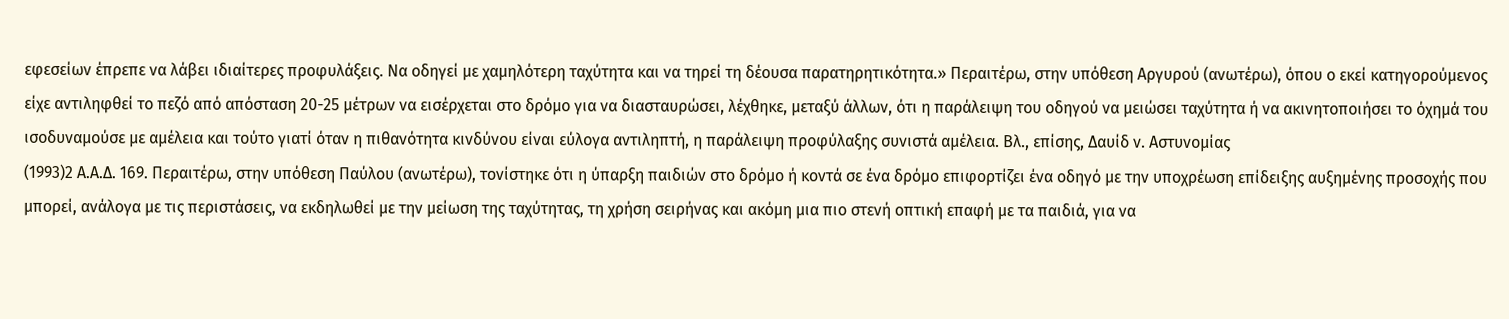εφεσείων έπρεπε να λάβει ιδιαίτερες προφυλάξεις. Να οδηγεί με χαμηλότερη ταχύτητα και να τηρεί τη δέουσα παρατηρητικότητα.» Περαιτέρω, στην υπόθεση Αργυρού (ανωτέρω), όπου ο εκεί κατηγορούμενος είχε αντιληφθεί το πεζό από απόσταση 20-25 μέτρων να εισέρχεται στο δρόμο για να διασταυρώσει, λέχθηκε, μεταξύ άλλων, ότι η παράλειψη του οδηγού να μειώσει ταχύτητα ή να ακινητοποιήσει το όχημά του ισοδυναμούσε με αμέλεια και τούτο γιατί όταν η πιθανότητα κινδύνου είναι εύλογα αντιληπτή, η παράλειψη προφύλαξης συνιστά αμέλεια. Βλ., επίσης, Δαυίδ ν. Αστυνομίας
(1993)2 Α.Α.Δ. 169. Περαιτέρω, στην υπόθεση Παύλου (ανωτέρω), τονίστηκε ότι η ύπαρξη παιδιών στο δρόμο ή κοντά σε ένα δρόμο επιφορτίζει ένα οδηγό με την υποχρέωση επίδειξης αυξημένης προσοχής που μπορεί, ανάλογα με τις περιστάσεις, να εκδηλωθεί με την μείωση της ταχύτητας, τη χρήση σειρήνας και ακόμη μια πιο στενή οπτική επαφή με τα παιδιά, για να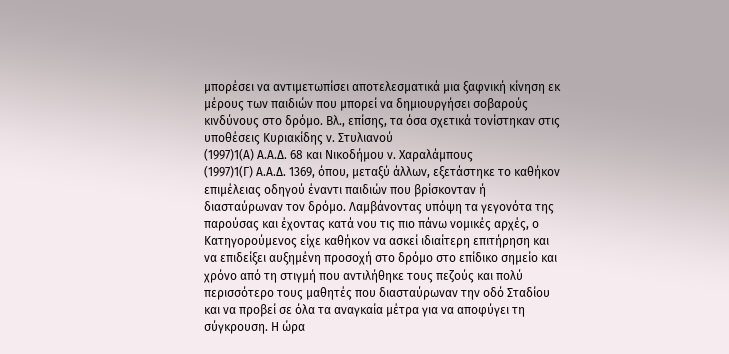μπορέσει να αντιμετωπίσει αποτελεσματικά μια ξαφνική κίνηση εκ μέρους των παιδιών που μπορεί να δημιουργήσει σοβαρούς κινδύνους στο δρόμο. Βλ., επίσης, τα όσα σχετικά τονίστηκαν στις υποθέσεις Κυριακίδης ν. Στυλιανού
(1997)1(Α) Α.Α.Δ. 68 και Νικοδήμου ν. Χαραλάμπους
(1997)1(Γ) Α.Α.Δ. 1369, όπου, μεταξύ άλλων, εξετάστηκε το καθήκον επιμέλειας οδηγού έναντι παιδιών που βρίσκονταν ή διασταύρωναν τον δρόμο. Λαμβάνοντας υπόψη τα γεγονότα της παρούσας και έχοντας κατά νου τις πιο πάνω νομικές αρχές, ο Κατηγορούμενος είχε καθήκον να ασκεί ιδιαίτερη επιτήρηση και να επιδείξει αυξημένη προσοχή στο δρόμο στο επίδικο σημείο και χρόνο από τη στιγμή που αντιλήθηκε τους πεζούς και πολύ περισσότερο τους μαθητές που διασταύρωναν την οδό Σταδίου και να προβεί σε όλα τα αναγκαία μέτρα για να αποφύγει τη σύγκρουση. Η ώρα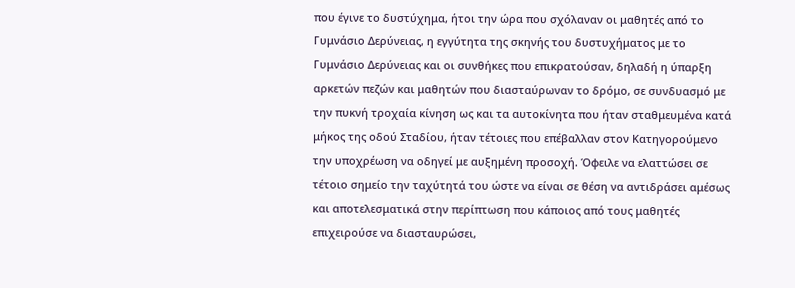που έγινε το δυστύχημα, ήτοι την ώρα που σχόλαναν οι μαθητές από το Γυμνάσιο Δερύνειας, η εγγύτητα της σκηνής του δυστυχήματος με το Γυμνάσιο Δερύνειας και οι συνθήκες που επικρατούσαν, δηλαδή η ύπαρξη αρκετών πεζών και μαθητών που διασταύρωναν το δρόμο, σε συνδυασμό με την πυκνή τροχαία κίνηση ως και τα αυτοκίνητα που ήταν σταθμευμένα κατά μήκος της οδού Σταδίου, ήταν τέτοιες που επέβαλλαν στον Κατηγορούμενο την υποχρέωση να οδηγεί με αυξημένη προσοχή. Όφειλε να ελαττώσει σε τέτοιο σημείο την ταχύτητά του ώστε να είναι σε θέση να αντιδράσει αμέσως και αποτελεσματικά στην περίπτωση που κάποιος από τους μαθητές επιχειρούσε να διασταυρώσει,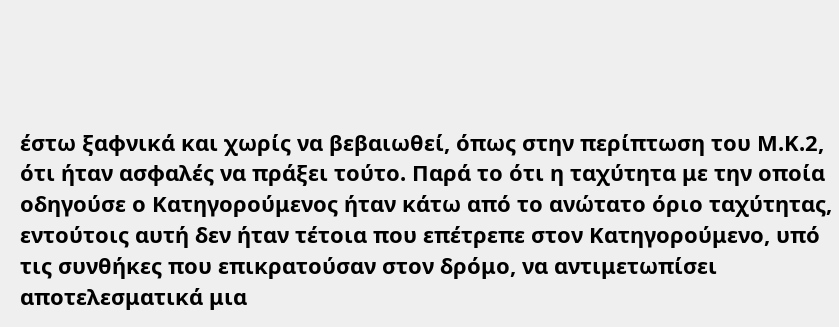έστω ξαφνικά και χωρίς να βεβαιωθεί, όπως στην περίπτωση του Μ.Κ.2, ότι ήταν ασφαλές να πράξει τούτο. Παρά το ότι η ταχύτητα με την οποία οδηγούσε ο Κατηγορούμενος ήταν κάτω από το ανώτατο όριο ταχύτητας, εντούτοις αυτή δεν ήταν τέτοια που επέτρεπε στον Κατηγορούμενο, υπό τις συνθήκες που επικρατούσαν στον δρόμο, να αντιμετωπίσει αποτελεσματικά μια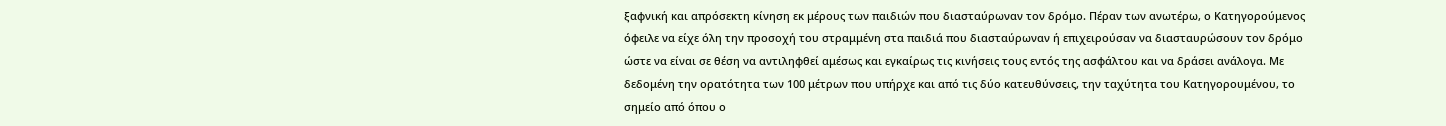ξαφνική και απρόσεκτη κίνηση εκ μέρους των παιδιών που διασταύρωναν τον δρόμο. Πέραν των ανωτέρω, ο Κατηγορούμενος όφειλε να είχε όλη την προσοχή του στραμμένη στα παιδιά που διασταύρωναν ή επιχειρούσαν να διασταυρώσουν τον δρόμο ώστε να είναι σε θέση να αντιληφθεί αμέσως και εγκαίρως τις κινήσεις τους εντός της ασφάλτου και να δράσει ανάλογα. Με δεδομένη την ορατότητα των 100 μέτρων που υπήρχε και από τις δύο κατευθύνσεις, την ταχύτητα του Κατηγορουμένου, το σημείο από όπου ο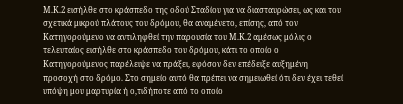Μ.Κ.2 εισήλθε στο κράσπεδο της οδού Σταδίου για να διασταυρώσει, ως και του σχετικά μικρού πλάτους του δρόμου, θα αναμένετο, επίσης, από τον Κατηγορούμενο να αντιληφθεί την παρουσία του Μ.Κ.2 αμέσως μόλις ο τελευταίος εισήλθε στο κράσπεδο του δρόμου, κάτι το οποίο ο Κατηγορούμενος παρέλειψε να πράξει, εφόσον δεν επέδειξε αυξημένη προσοχή στο δρόμο. Στο σημείο αυτό θα πρέπει να σημειωθεί ότι δεν έχει τεθεί υπόψη μου μαρτυρία ή ο,τιδήποτε από το οποίο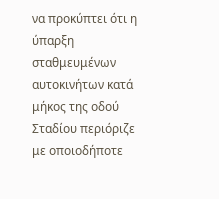να προκύπτει ότι η ύπαρξη σταθμευμένων αυτοκινήτων κατά μήκος της οδού Σταδίου περιόριζε με οποιοδήποτε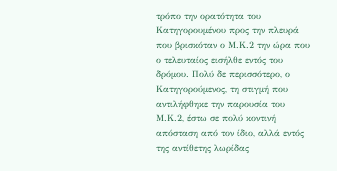τρόπο την ορατότητα του Κατηγορουμένου προς την πλευρά που βρισκόταν ο Μ.Κ.2 την ώρα που ο τελευταίος εισήλθε εντός του δρόμου. Πολύ δε περισσότερο, ο Κατηγορούμενος, τη στιγμή που αντιλήφθηκε την παρουσία του Μ.Κ.2, έστω σε πολύ κοντινή απόσταση από τον ίδιο, αλλά εντός της αντίθετης λωρίδας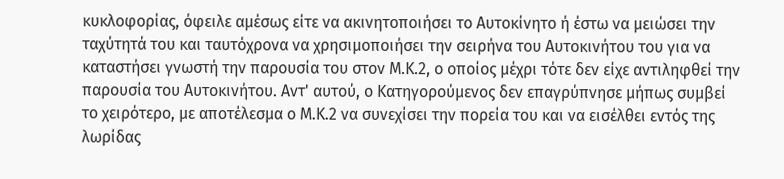κυκλοφορίας, όφειλε αμέσως είτε να ακινητοποιήσει το Αυτοκίνητο ή έστω να μειώσει την ταχύτητά του και ταυτόχρονα να χρησιμοποιήσει την σειρήνα του Αυτοκινήτου του για να καταστήσει γνωστή την παρουσία του στον Μ.Κ.2, ο οποίος μέχρι τότε δεν είχε αντιληφθεί την παρουσία του Αυτοκινήτου. Αντ' αυτού, ο Κατηγορούμενος δεν επαγρύπνησε μήπως συμβεί το χειρότερο, με αποτέλεσμα ο Μ.Κ.2 να συνεχίσει την πορεία του και να εισέλθει εντός της λωρίδας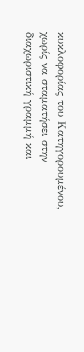κυκλοφορίας του Κατηγορουμένου, χωρίς να σταματήσει στην διαχωριστική γραμμή και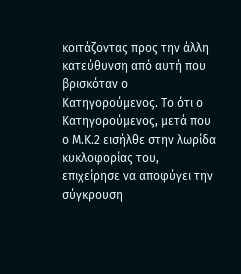κοιτάζοντας προς την άλλη κατεύθυνση από αυτή που βρισκόταν ο Κατηγορούμενος. Το ότι ο Κατηγορούμενος, μετά που ο Μ.Κ.2 εισήλθε στην λωρίδα κυκλοφορίας του, επιχείρησε να αποφύγει την σύγκρουση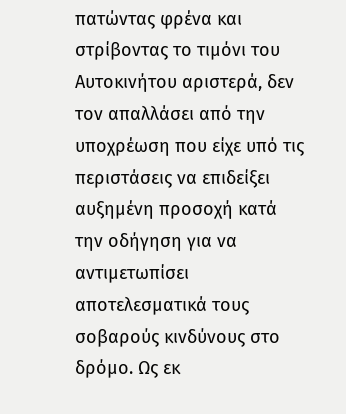πατώντας φρένα και στρίβοντας το τιμόνι του Αυτοκινήτου αριστερά, δεν τον απαλλάσει από την υποχρέωση που είχε υπό τις περιστάσεις να επιδείξει αυξημένη προσοχή κατά την οδήγηση για να αντιμετωπίσει αποτελεσματικά τους σοβαρούς κινδύνους στο δρόμο. Ως εκ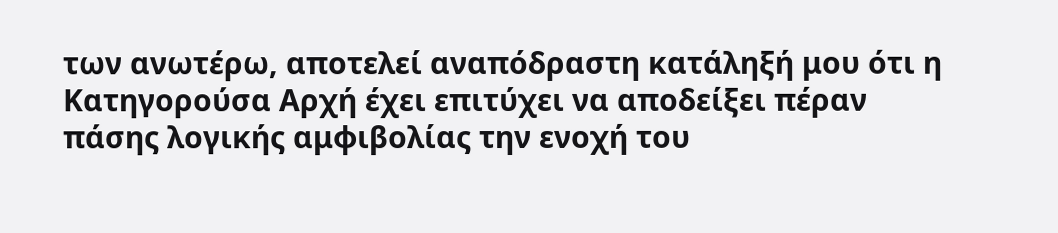των ανωτέρω, αποτελεί αναπόδραστη κατάληξή μου ότι η Κατηγορούσα Αρχή έχει επιτύχει να αποδείξει πέραν πάσης λογικής αμφιβολίας την ενοχή του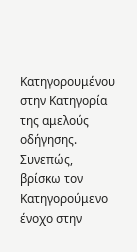Κατηγορουμένου στην Κατηγορία της αμελούς οδήγησης. Συνεπώς, βρίσκω τον Κατηγορούμενο ένοχο στην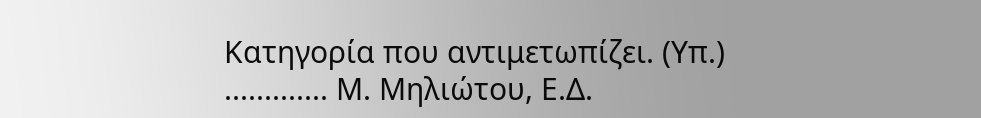Κατηγορία που αντιμετωπίζει. (Υπ.) ............. Μ. Μηλιώτου, Ε.Δ.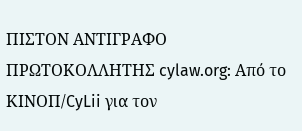ΠΙΣΤΟΝ ΑΝΤΙΓΡΑΦΟ ΠΡΩΤΟΚΟΛΛΗΤΗΣ cylaw.org: Από το ΚΙΝOΠ/CyLii για τον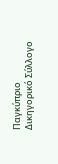Παγκύπριο Δικηγορικό Σύλλογο